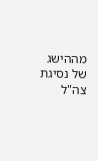מההישג של נסיגת צה"ל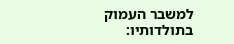למשבר העמוק בתולדותיו: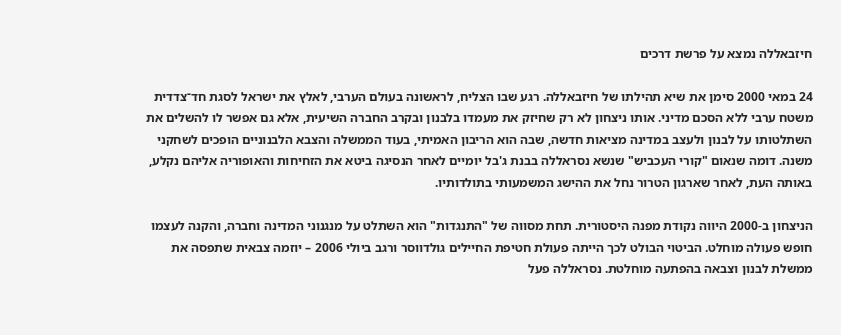חיזבאללה נמצא על פרשת דרכים

24 במאי 2000 סימן את שיא תהילתו של חיזבאללה. רגע שבו הצליח, לראשונה בעולם הערבי, לאלץ את ישראל לסגת חד־צדדית משטח ערבי ללא הסכם מדיני. אותו ניצחון לא רק שחיזק את מעמדו בלבנון ובקרב החברה השיעית, אלא גם אפשר לו להשלים את השתלטותו על לבנון ולעצב במדינה מציאות חדשה, שבה הוא הריבון האמיתי, בעוד הממשלה והצבא הלבנוניים הופכים לשחקני משנה. דומה שנאום "קורי העכביש" שנשא נסראללה בבנת ג'בל יומיים לאחר הנסיגה ביטא את הזחיחות והאופוריה אליהם נקלע, באותה העת, לאחר שארגון הטרור נחל את ההישג המשמעותי בתולדותיו.

הניצחון ב-2000 היווה נקודת מפנה היסטורית. תחת מסווה של "התנגדות" הוא השתלט על מנגנוני המדינה וחברה, והקנה לעצמו חופש פעולה מוחלט. הביטוי הבולט לכך הייתה פעולת חטיפת החיילים גולדווסר ורגב ביולי 2006 – יוזמה צבאית שתפסה את ממשלת לבנון וצבאה בהפתעה מוחלטת. נסראללה פעל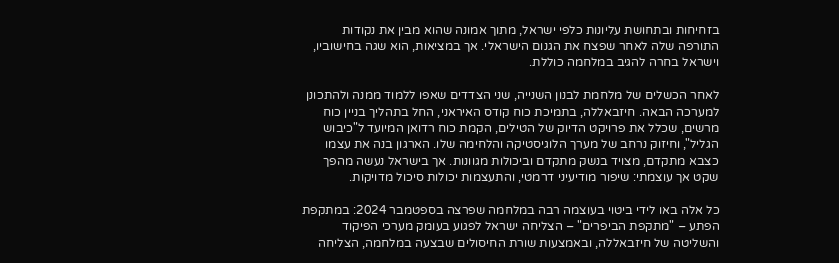בזחיחות ובתחושת עליונות כלפי ישראל, מתוך אמונה שהוא מבין את נקודות התורפה שלה לאחר שפצח את הגנום הישראלי. אך במציאות, הוא שגה בחישוביו, וישראל בחרה להגיב במלחמה כוללת.

לאחר הכשלים של מלחמת לבנון השנייה, שני הצדדים שאפו ללמוד ממנה ולהתכונן למערכה הבאה. חיזבאללה, בתמיכת כוח קודס האיראני, החל בתהליך בניין כוח מרשים, שכלל את פרויקט הדיוק של הטילים, הקמת כוח רדואן המיועד ל"כיבוש הגליל", וחיזוק נרחב של מערך הלוגיסטיקה והלחימה שלו. הארגון בנה את עצמו כצבא מתקדם, מצויד בנשק מתקדם וביכולות מגוונות. אך בישראל נעשה מהפך שקט אך עוצמתי: שיפור מודיעיני דרמטי, והתעצמות יכולות סיכול מדויקות.

כל אלה באו לידי ביטוי בעוצמה רבה במלחמה שפרצה בספטמבר 2024: במתקפת הפתע – "מתקפת הביפרים" – הצליחה ישראל לפגוע בעומק מערכי הפיקוד והשליטה של חיזבאללה, ובאמצעות שורת החיסולים שבצעה במלחמה, הצליחה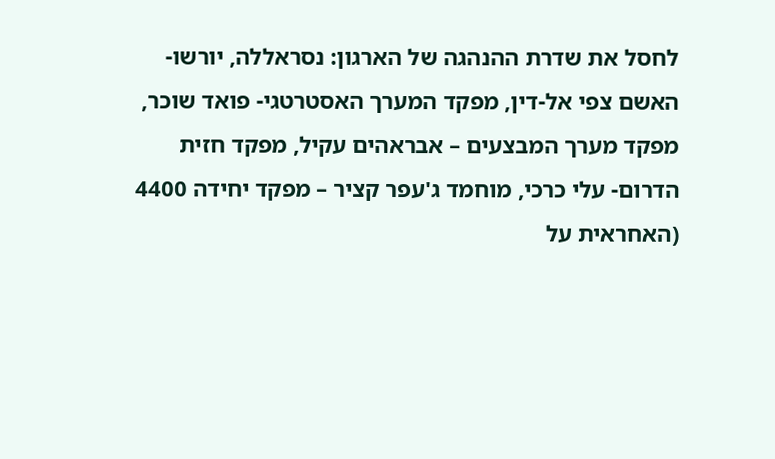לחסל את שדרת ההנהגה של הארגון: נסראללה, יורשו- האשם צפי אל-דין, מפקד המערך האסטרטגי- פואד שוכר, מפקד מערך המבצעים – אבראהים עקיל, מפקד חזית הדרום- עלי כרכי, מוחמד ג'עפר קציר – מפקד יחידה 4400 (האחראית על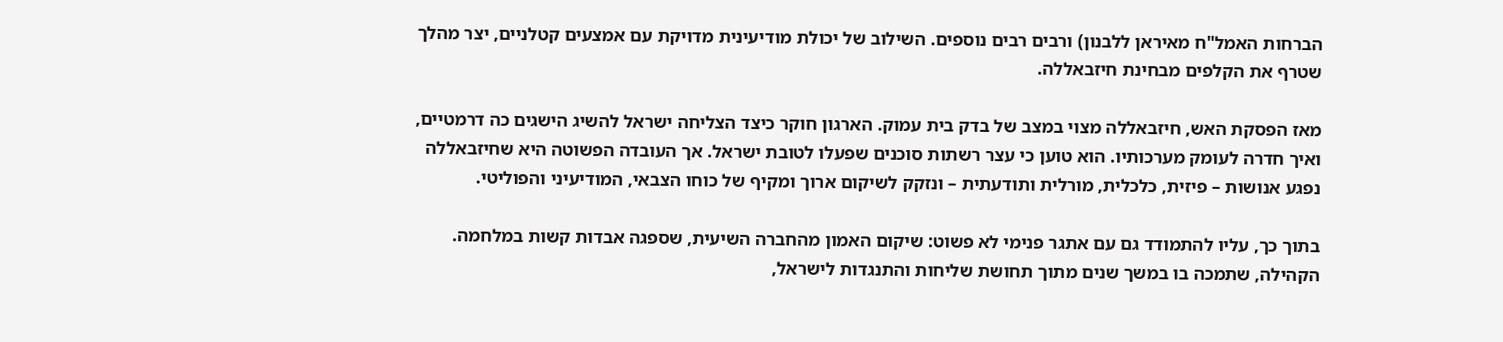הברחות האמל"ח מאיראן ללבנון) ורבים רבים נוספים. השילוב של יכולת מודיעינית מדויקת עם אמצעים קטלניים, יצר מהלך שטרף את הקלפים מבחינת חיזבאללה.

מאז הפסקת האש, חיזבאללה מצוי במצב של בדק בית עמוק. הארגון חוקר כיצד הצליחה ישראל להשיג הישגים כה דרמטיים, ואיך חדרה לעומק מערכותיו. הוא טוען כי עצר רשתות סוכנים שפעלו לטובת ישראל. אך העובדה הפשוטה היא שחיזבאללה נפגע אנושות – פיזית, כלכלית, מורלית ותודעתית – ונזקק לשיקום ארוך ומקיף של כוחו הצבאי, המודיעיני והפוליטי.

בתוך כך, עליו להתמודד גם עם אתגר פנימי לא פשוט: שיקום האמון מהחברה השיעית, שספגה אבדות קשות במלחמה. הקהילה, שתמכה בו במשך שנים מתוך תחושת שליחות והתנגדות לישראל,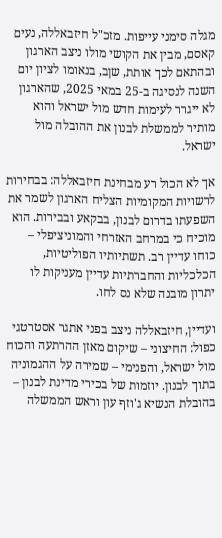מגלה סימני עייפות. מזכ"ל חיזבאללה, נעים קאסם, מבין את הקושי מולו ניצב הארגון ובהתאם לכך אותת, שןב, בנאומו לציון יום השנה לנסיגה ב-25 במאי 2025, שהארגון לא ייגרר לעימות חדש מול ישראל והוא מותיר לממשלת לבנון את ההובלה מול ישראל.

אך לא הכול רע מבחינת חיזבאללה: בבחירות לרשויות המקומיות הצליח הארגון לשמר את השפעתו בדרום לבנון, בבקאע ובבירות. הוא מוכיח כי במרחב האזרחי והמוניציפלי – כוחו עדיין רב. תשתיותיו הפוליטיות, הכלכליות והחברתיות עדיין מעניקות לו יתרון מובנה שלא נס לחו.

ועדיין, חיזבאללה ניצב בפני אתגר אסטרטגי כפול: החיצוני – שיקום מאזן ההרתעה והכוח מול ישראל, והפנימי – שמירה על ההגמוניה בתוך לבנון. יוזמות של בכירי מדינת לבנון – בהובלת הנשיא ג'וזף עון וראש הממשלה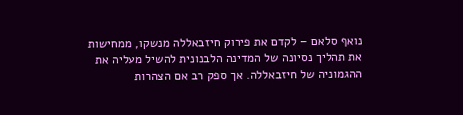נואף סלאם – לקדם את פירוק חיזבאללה מנשקו, ממחישות את תהליך נסיונה של המדינה הלבנונית להשיל מעליה את ההגמוניה של חיזבאללה. אך ספק רב אם הצהרות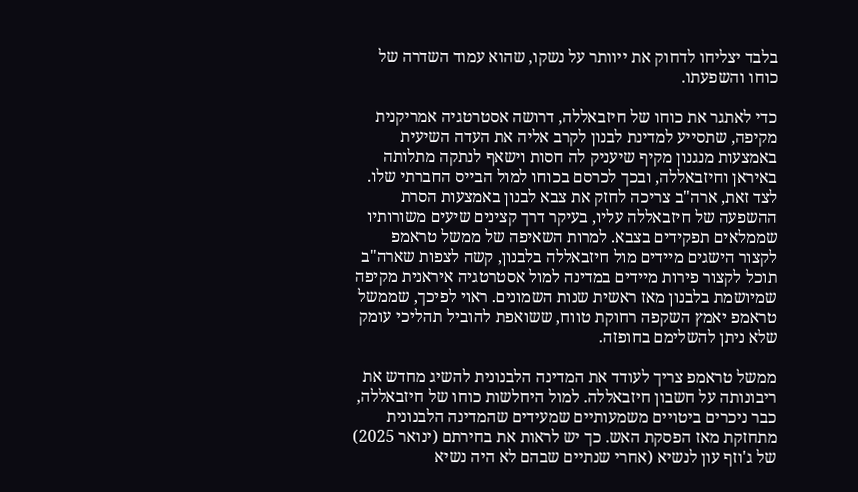בלבד יצליחו לדחוק את ייוותר על נשקו, שהוא עמוד השדרה של כוחו והשפעתו.

כדי לאתגר את כוחו של חיזבאללה, דרושה אסטרטגיה אמריקנית מקיפה, שתסייע למדינת לבנון לקרב אליה את העדה השיעית באמצעות מנגנון מקיף שיעניק לה חסות וישאף לנתקה מתלותה באיראן וחיזבאללה, ובכך לכרסם בכוחו למול הבייס החברתי שלו. לצד זאת, ארה"ב צריכה לחזק את צבא לבנון באמצעות הסרת ההשפעה של חיזבאללה עליו, בעיקר דרך קצינים שיעים משורותיו שממלאים תפקידים בצבא. למרות השאיפה של ממשל טראמפ לקצור הישגים מיידים מול חיזבאללה בלבנון, קשה לצפות שארה"ב תוכל לקצור פירות מיידים במדינה למול אסטרטגיה איראנית מקיפה שמיושמת בלבנון מאז ראשית שנות השמונים. ראוי לפיכך, שממשל טראמפ יאמץ השקפה רחוקת טווח, ששואפת להוביל תהליכי עומק שלא ניתן להשלימם בחופזה.

ממשל טראמפ צריך לעודד את המדינה הלבנונית להשיג מחדש את ריבונותה על חשבון חיזבאללה. למול היחלשות כוחו של חיזבאללה, כבר ניכרים ביטויים משמעותיים שמעידים שהמדינה הלבנונית מתחזקת מאז הפסקת האש. כך יש לראות את בחירתם (ינואר 2025) של ג'וזף עון לנשיא (אחרי שנתיים שבהם לא היה נשיא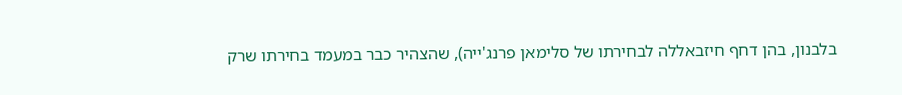בלבנון, בהן דחף חיזבאללה לבחירתו של סלימאן פרנג'ייה), שהצהיר כבר במעמד בחירתו שרק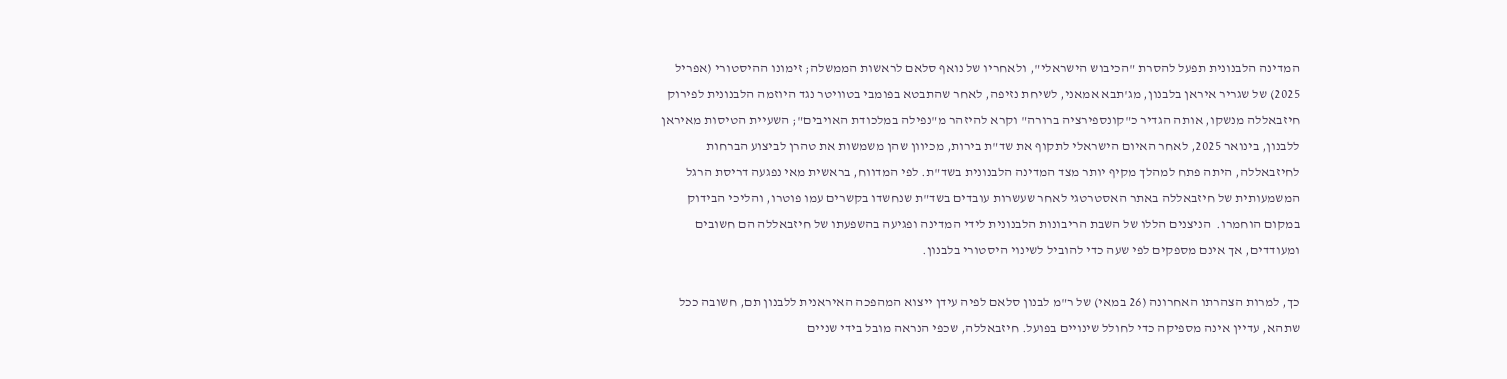המדינה הלבנונית תפעל להסרת "הכיבוש הישראלי", ולאחריו של נואף סלאם לראשות הממשלה; זימונו ההיסטורי (אפריל 2025) של שגריר איראן בלבנון, מג'תבא אמאני, לשיחת נזיפה, לאחר שהתבטא בפומבי בטוויטר נגד היוזמה הלבנונית לפירוק חיזבאללה מנשקו, אותה הגדיר כ"קונספירציה ברורה" וקרא להיזהר מ"נפילה במלכודת האויבים"; השעיית הטיסות מאיראן ללבנון, בינואר 2025, לאחר האיום הישראלי לתקוף את שד"ת בירות, מכיוון שהן משמשות את טהרן לביצוע הברחות לחיזבאללה, היתה פתח למהלך מקיף יותר מצד המדינה הלבנונית בשד"ת. לפי המדווח, בראשית מאי נפגעה דריסת הרגל המשמעותית של חיזבאללה באתר האסטרטגי לאחר שעשרות עובדים בשד"ת שנחשדו בקשרים עמו פוטרו, והליכי הבידוק במקום הוחמרו.  הניצנים הללו של השבת הריבונות הלבנונית לידי המדינה ופגיעה בהשפעתו של חיזבאללה הם חשובים ומעודדים, אך אינם מספקים לפי שעה כדי להוביל לשינוי היסטורי בלבנון.

כך, למרות הצהרתו האחרונה (26 במאי) של ר"מ לבנון סלאם לפיה עידן ייצוא המהפכה האיראנית ללבנון תם, חשובה ככל שתהא, עדיין אינה מספיקה כדי לחולל שינויים בפועל. חיזבאללה, שכפי הנראה מובל בידי שניים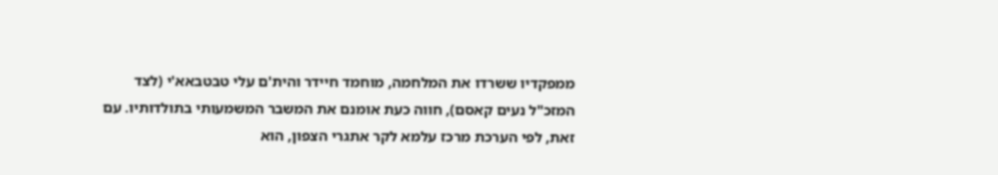ממפקדיו ששרדו את המלחמה, מוחמד חיידר והית'ם עלי טבטבאא'י (לצד המזכ"ל נעים קאסם), חווה כעת אומנם את המשבר המשמעותי בתולדותיו. עם זאת, לפי הערכת מרכז עלמא לקר אתגרי הצפון, הוא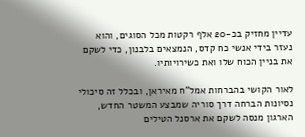עדיין מחזיק בכ-20 אלף רקטות מכל הסוגים, והוא נעזר בידי אנשי כח קדס, הנמצאים בלבנון, כדי לשקם את בניין הכוח שלו ואת כשירויותיו.

לאור הקושי בהברחות אמל"ח מאיראן, ובכלל זה סיכולי נסיונות הברחה דרך סוריה שמבצע המשטר החדש, הארגון מנסה לשקם את ארסנל הטילים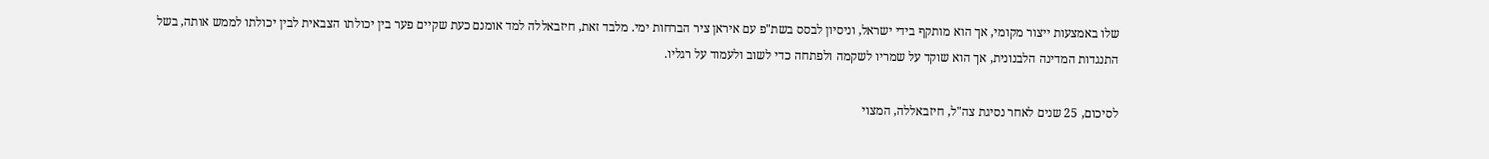שלו באמצעות ייצור מקומי, אך הוא מותקף בידי ישראל, וניסיון לבסס בשת"פ עם איראן ציר הברחות ימי. מלבד זאת, חיזבאללה למד אומנם כעת שקיים פער בין יכולתו הצבאית לבין יכולתו לממש אותה, בשל התנגדות המדינה הלבנונית, אך הוא שוקד על שמריו לשקמה ולפתחה כדי לשוב ולעמוד על רגליו.

לסיכום, 25 שנים לאחר נסיגת צה"ל, חיזבאללה, המצוי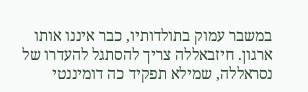במשבר עמוק בתולדותיו, כבר איננו אותו ארגון. חיזבאללה צריך להסתגל להעדרו של נסראללה, שמילא תפקיד כה דומיננטי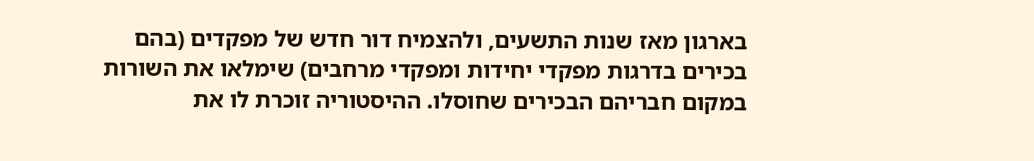בארגון מאז שנות התשעים, ולהצמיח דור חדש של מפקדים (בהם בכירים בדרגות מפקדי יחידות ומפקדי מרחבים) שימלאו את השורות במקום חבריהם הבכירים שחוסלו. ההיסטוריה זוכרת לו את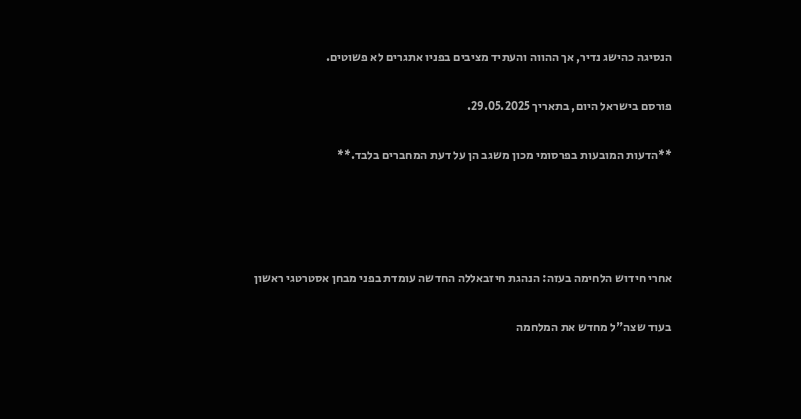הנסיגה כהישג נדיר, אך ההווה והעתיד מציבים בפניו אתגרים לא פשוטים.

פורסם בישראל היום, בתאריך 29.05.2025.

**הדעות המובעות בפרסומי מכון משגב הן על דעת המחברים בלבד.**




אחרי חידוש הלחימה בעזה: הנהגת חיזבאללה החדשה עומדת בפני מבחן אסטרטגי ראשון

בעוד שצה"ל מחדש את המלחמה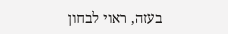בעזה, ראוי לבחון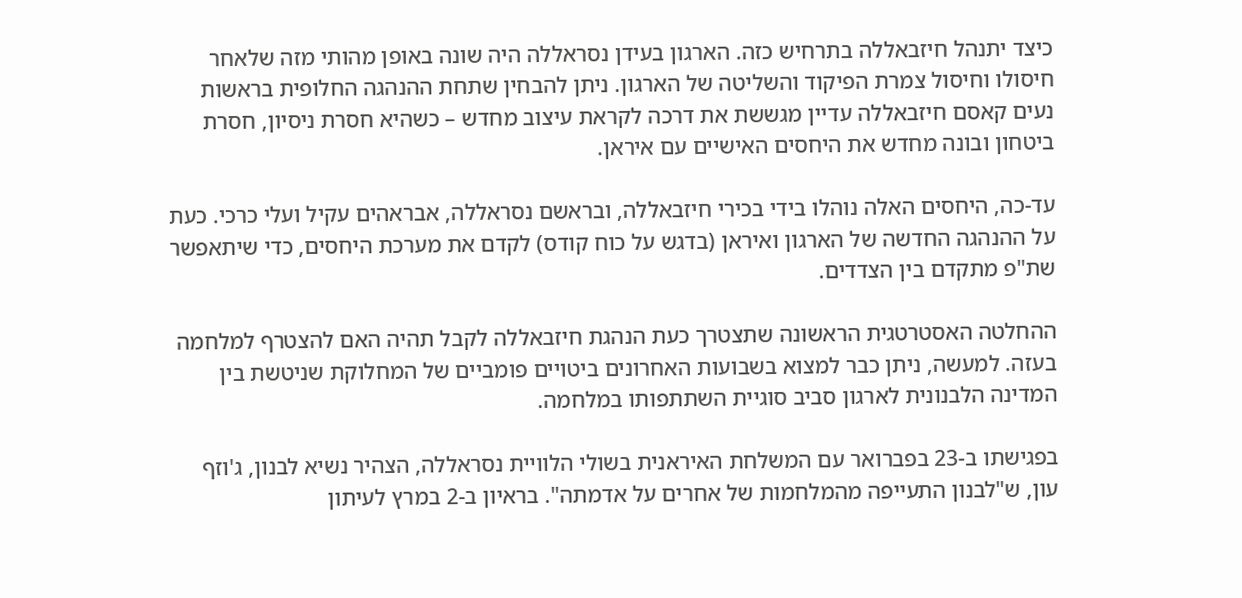כיצד יתנהל חיזבאללה בתרחיש כזה. הארגון בעידן נסראללה היה שונה באופן מהותי מזה שלאחר חיסולו וחיסול צמרת הפיקוד והשליטה של הארגון. ניתן להבחין שתחת ההנהגה החלופית בראשות נעים קאסם חיזבאללה עדיין מגששת את דרכה לקראת עיצוב מחדש – כשהיא חסרת ניסיון, חסרת ביטחון ובונה מחדש את היחסים האישיים עם איראן.

עד-כה, היחסים האלה נוהלו בידי בכירי חיזבאללה, ובראשם נסראללה, אבראהים עקיל ועלי כרכי. כעת על ההנהגה החדשה של הארגון ואיראן (בדגש על כוח קודס) לקדם את מערכת היחסים, כדי שיתאפשר שת"פ מתקדם בין הצדדים.

ההחלטה האסטרטגית הראשונה שתצטרך כעת הנהגת חיזבאללה לקבל תהיה האם להצטרף למלחמה בעזה. למעשה, ניתן כבר למצוא בשבועות האחרונים ביטויים פומביים של המחלוקת שניטשת בין המדינה הלבנונית לארגון סביב סוגיית השתתפותו במלחמה.

בפגישתו ב-23 בפברואר עם המשלחת האיראנית בשולי הלוויית נסראללה, הצהיר נשיא לבנון, ג'וזף עון, ש"לבנון התעייפה מהמלחמות של אחרים על אדמתה". בראיון ב-2 במרץ לעיתון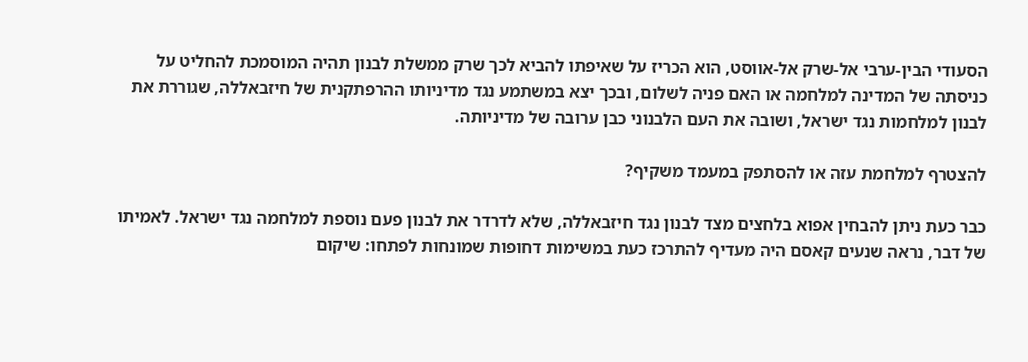הסעודי הבין-ערבי אל-שרק אל-אווסט, הוא הכריז על שאיפתו להביא לכך שרק ממשלת לבנון תהיה המוסמכת להחליט על כניסתה של המדינה למלחמה או האם פניה לשלום, ובכך יצא במשתמע נגד מדיניותו ההרפתקנית של חיזבאללה, שגוררת את לבנון למלחמות נגד ישראל, ושובה את העם הלבנוני כבן ערובה של מדיניותה.

להצטרף למלחמת עזה או להסתפק במעמד משקיף?

כבר כעת ניתן להבחין אפוא בלחצים מצד לבנון נגד חיזבאללה, שלא לדרדר את לבנון פעם נוספת למלחמה נגד ישראל. לאמיתו של דבר, נראה שנעים קאסם היה מעדיף להתרכז כעת במשימות דחופות שמונחות לפתחו: שיקום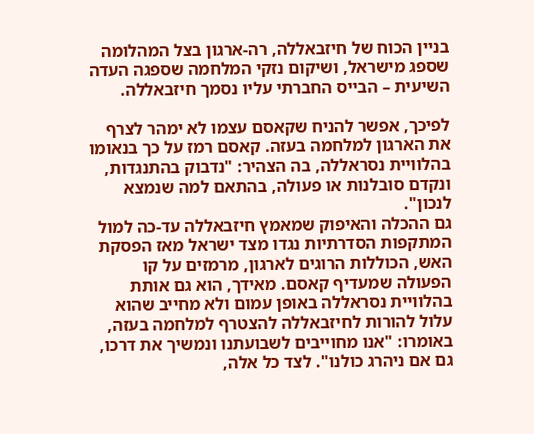בניין הכוח של חיזבאללה, רה-ארגון בצל המהלומה שספג מישראל, ושיקום נזקי המלחמה שספגה העדה השיעית – הבייס החברתי עליו נסמך חיזבאללה.

לפיכך, אפשר להניח שקאסם עצמו לא ימהר לצרף את הארגון למלחמה בעזה. קאסם רמז על כך בנאומו בהלוויית נסראללה, בה הצהיר: "נדבוק בהתנגדות, ונקדם סובלנות או פעולה, בהתאם למה שנמצא לנכון".
גם ההכלה והאיפוק שמאמץ חיזבאללה עד-כה למול המתקפות הסדרתיות נגדו מצד ישראל מאז הפסקת האש, הכוללות הרוגים לארגון, מרמזים על קו הפעולה שמעדיף קאסם. מאידך, הוא גם אותת בהלוויית נסראללה באופן עמום ולא מחייב שהוא עלול להורות לחיזבאללה להצטרף למלחמה בעזה, באומרו: "אנו מחוייבים לשבועתנו ונמשיך את דרכו, גם אם ניהרג כולנו". לצד כל אלה,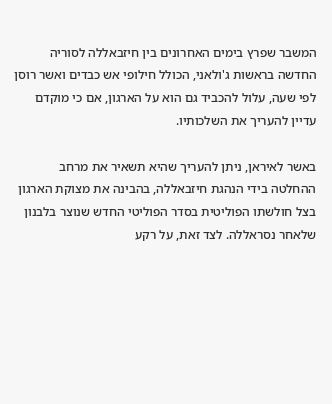המשבר שפרץ בימים האחרונים בין חיזבאללה לסוריה החדשה בראשות ג'ולאני, הכולל חילופי אש כבדים ואשר רוסן לפי שעה, עלול להכביד גם הוא על הארגון, אם כי מוקדם עדיין להעריך את השלכותיו.

באשר לאיראן, ניתן להעריך שהיא תשאיר את מרחב ההחלטה בידי הנהגת חיזבאללה, בהבינה את מצוקת הארגון בצל חולשתו הפוליטית בסדר הפוליטי החדש שנוצר בלבנון שלאחר נסראללה. לצד זאת, על רקע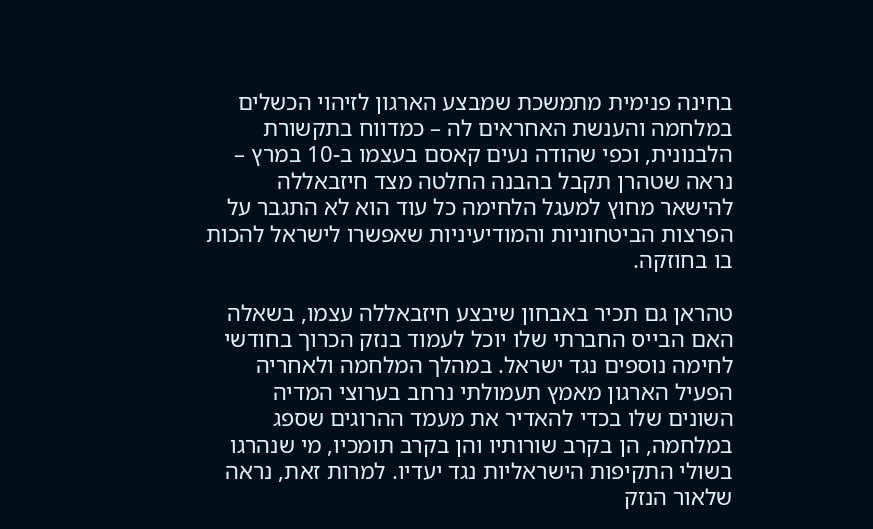בחינה פנימית מתמשכת שמבצע הארגון לזיהוי הכשלים במלחמה והענשת האחראים לה – כמדווח בתקשורת הלבנונית, וכפי שהודה נעים קאסם בעצמו ב-10 במרץ – נראה שטהרן תקבל בהבנה החלטה מצד חיזבאללה להישאר מחוץ למעגל הלחימה כל עוד הוא לא התגבר על הפרצות הביטחוניות והמודיעיניות שאפשרו לישראל להכות בו בחוזקה.

טהראן גם תכיר באבחון שיבצע חיזבאללה עצמו, בשאלה האם הבייס החברתי שלו יוכל לעמוד בנזק הכרוך בחודשי לחימה נוספים נגד ישראל. במהלך המלחמה ולאחריה הפעיל הארגון מאמץ תעמולתי נרחב בערוצי המדיה השונים שלו בכדי להאדיר את מעמד ההרוגים שספג במלחמה, הן בקרב שורותיו והן בקרב תומכיו, מי שנהרגו בשולי התקיפות הישראליות נגד יעדיו. למרות זאת, נראה שלאור הנזק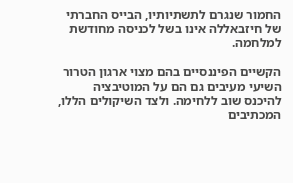החמור שנגרם לתשתיותיו, הבייס החברתי של חיזבאללה אינו בשל לכניסה מחודשת למלחמה.

הקשיים הפיננסיים בהם מצוי ארגון הטרור השיעי מעיבים גם הם על המוטיבציה להיכנס שוב ללחימה. ולצד השיקולים הללו, המכתיבים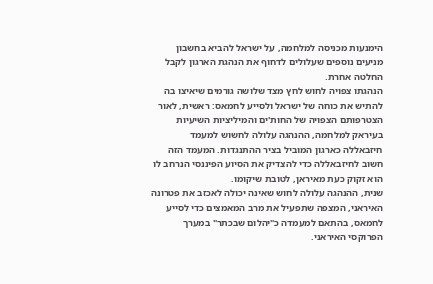הימנעות מכניסה למלחמה, על ישראל להביא בחשבון מניעים נוספים שעלולים לדחוף את הנהגת הארגון לקבל החלטה אחרת.
הנהגתו צפויה לחוש לחץ מצד שלושה גורמים שיאיצו בה להתיש את כוחה של ישראל ולסייע לחמאס: ראשית, לאור הצטרפותם הצפויה של החות'ים והמיליציות השיעיות בעיראק למלחמה, ההנהגה עלולה לחשוש למעמד חיזבאללה כארגון המוביל בציר ההתנגדות. המעמד הזה חשוב לחיזבאללה כדי להצדיק את הסיוע הפיננסי הנרחב לו הוא זקוק כעת מאיראן, לטובת שיקומו.
שנית, ההנהגה עלולה לחוש שאינה יכולה לאכזב את פטרונה האיראני, המצפה שתפעיל את מרב המאמצים כדי לסייע לחמאס, בהתאם למעמדה כ"יהלום שבכתר" במערך הפרוקסי האיראני.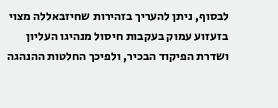לבסוף, ניתן להעריך בזהירות שחיזבאללה מצוי בזעזוע עמוק בעקבות חיסול מנהיגו העליון ושדרת הפיקוד הבכיר, ולפיכך החלטות ההנהגה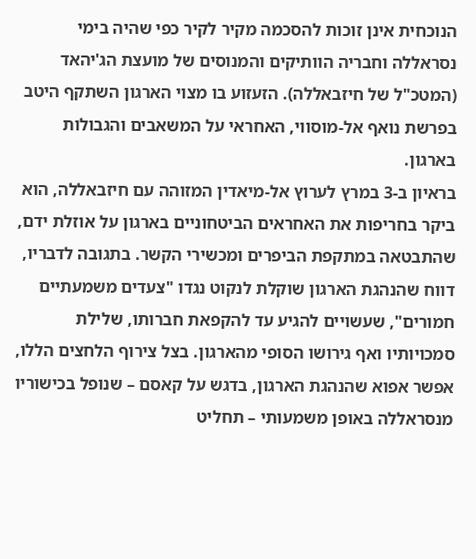הנוכחית אינן זוכות להסכמה מקיר לקיר כפי שהיה בימי נסראללה וחבריה הוותיקים והמנוסים של מועצת הג'יהאד (המטכ"ל של חיזבאללה). הזעזוע בו מצוי הארגון השתקף היטב בפרשת נואף אל-מוסווי, האחראי על המשאבים והגבולות בארגון.
בראיון ב-3 במרץ לערוץ אל-מיאדין המזוהה עם חיזבאללה, הוא ביקר בחריפות את האחראים הביטחוניים בארגון על אוזלת ידם, שהתבטאה במתקפת הביפרים ומכשירי הקשר. בתגובה לדבריו, דווח שהנהגת הארגון שוקלת לנקוט נגדו "צעדים משמעתיים חמורים", שעשויים להגיע עד להקפאת חברותו, שלילת סמכויותיו ואף גירושו הסופי מהארגון. בצל צירוף הלחצים הללו, אפשר אפוא שהנהגת הארגון, בדגש על קאסם – שנופל בכישוריו מנסראללה באופן משמעותי – תחליט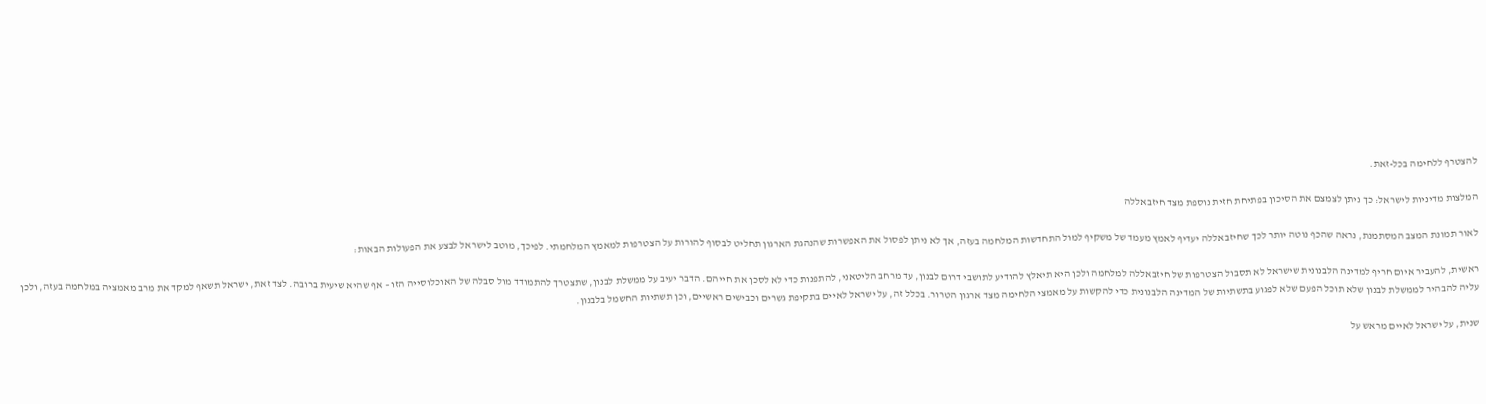להצטרף ללחימה בכל-זאת.

המלצות מדיניות לישראל: כך ניתן לצמצם את הסיכון בפתיחת חזית נוספת מצד חיזבאללה

לאור תמונת המצב המסתמנת, נראה שהכף נוטה יותר לכך שחיזבאללה יעדיף לאמץ מעמד של משקיף למול התחדשות המלחמה בעזה, אך לא ניתן לפסול את האפשרות שהנהגת הארגון תחליט לבסוף להורות על הצטרפות למאמץ המלחמתי. לפיכך, מוטב לישראל לבצע את הפעולות הבאות:

ראשית, להעביר איום חריף למדינה הלבנונית שישראל לא תסבול הצטרפות של חיזבאללה למלחמה ולכן היא תיאלץ להודיע לתושבי דרום לבנון, עד מרחב הליטאני, להתפנות כדי לא לסכן את חייהם. הדבר יעיב על ממשלת לבנון, שתצטרך להתמודד מול סבלה של האוכלוסייה הזו – אף שהיא שיעית ברובה. לצד זאת, ישראל תשאף למקד את מרב מאמציה במלחמה בעזה, ולכן עליה להבהיר לממשלת לבנון שלא תוכל הפעם שלא לפגוע בתשתיות של המדינה הלבנונית כדי להקשות על מאמצי הלחימה מצד ארגון הטרור. בכלל זה, על ישראל לאיים בתקיפת גשרים וכבישים ראשיים, וכן תשתיות החשמל בלבנון.

שנית, על ישראל לאיים מראש על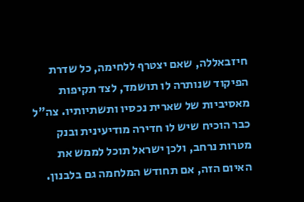חיזבאללה, שאם יצטרף ללחימה, כל שדרת הפיקוד שנותרה לו תושמד, לצד תקיפות מאסיביות של שארית נכסיו ותשתיותיו. צה"ל כבר הוכיח שיש לו חדירה מודיעינית ובנק מטרות נרחב, ולכן ישראל תוכל לממש את האיום הזה, אם תחודש המלחמה גם בלבנון.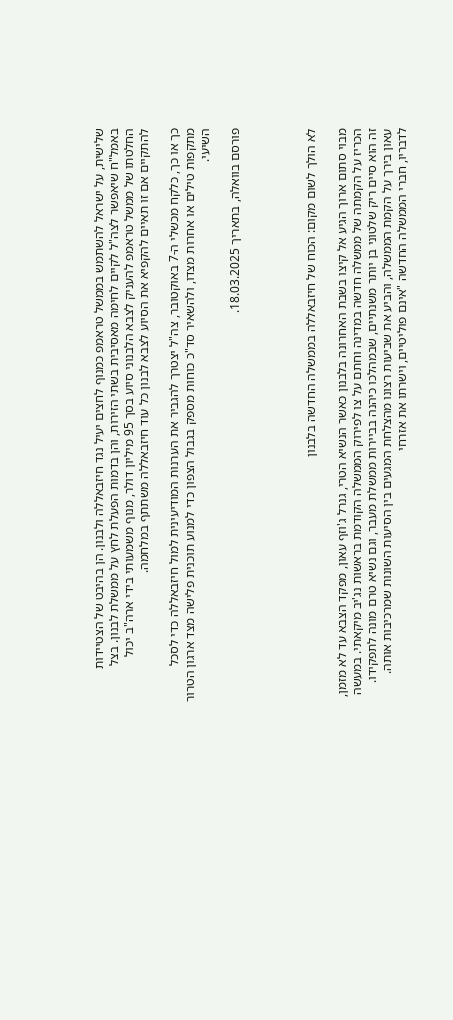שלישית, על ישראל להשתמש בממשל טראמפ כמנוף לחצים יעיל נגד חיזבאללה ולבנון. הן בהיבט של הצטיידות באמל"ח שיאפשר לצה"ל לקיים לחימה מאסיבית בשתי הזירות, והן בדמות הפעלת לחץ על ממשלת לבנון. בצל החלטתו של ממשל טראמפ להעניק לצבא הלבנוני סיוע בסך 95 מיליון דולר, מנוף משמעותי בידי ארה"ב יכול להתקיים אם זו תאיים להקפיא את הסיוע לצבא לבנון כל עוד חיזבאללה משתתף במלחמה.

כך או כך, כלקח מכשלי ה-7 באוקטובר, צה"ל יצטרך להגביר את הערנות המודיעינית למול חיזבאללה כדי לסכל מתקפות טילים או אחרות מצדו, ולהשאיר סד"כ כוחות מספק בגבול הצפון כדי למנוע תוכנית פלישה מצד ארגון הטרור השיעי.

פורסם בוואלה, בתאריך 18.03.2025.




לא הולך לשום מקום: הכוח של חיזבאללה בממשלה החדשה בלבנון

מבוי סתום ארוך הגיע אל קיצו בשבת האחרונה בלבנון כאשר הנשיא הטרי, גנרל ג'וזף עאון, מפקד הצבא עד לא מזמן, הכריז על הקמתה של ממשלה חדשה במדינה וחתם על צו לפירוק הממשלה הקודמת בראשות נג'יב מיקאתי. במעשה זה הוא סיים ריק שלטוני בן יותר משנתיים, שבמהלכו כיהנה בביירות ממשלת מעבר, וגם נשיא טרם מונה לתפקידו. עאון בירך על הקמת הממשלה, והביע את שביעות רצונו מהצלחת המגעים בין הסיעות השונות שמרכיבות אותה. לדבריו, חברי הממשלה החדשה "אינם פוליטיים, וישרתו את אזרחי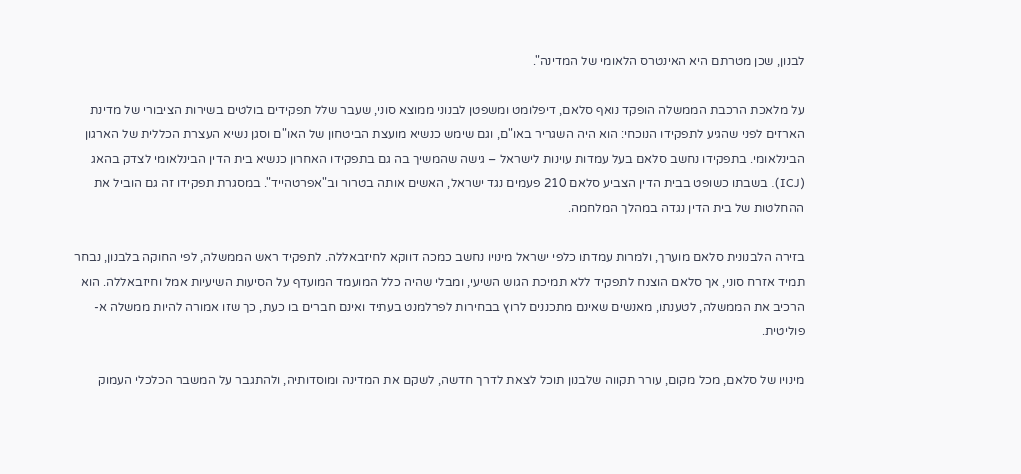לבנון, שכן מטרתם היא האינטרס הלאומי של המדינה".

על מלאכת הרכבת הממשלה הופקד נואף סלאם, דיפלומט ומשפטן לבנוני ממוצא סוני, שעבר שלל תפקידים בולטים בשירות הציבורי של מדינת הארזים לפני שהגיע לתפקידו הנוכחי: הוא היה השגריר באו"ם, וגם שימש כנשיא מועצת הביטחון של האו"ם וסגן נשיא העצרת הכללית של הארגון הבינלאומי. בתפקידו נחשב סלאם בעל עמדות עוינות לישראל – גישה שהמשיך בה גם בתפקידו האחרון כנשיא בית הדין הבינלאומי לצדק בהאג (ICJ). בשבתו כשופט בבית הדין הצביע סלאם 210 פעמים נגד ישראל, האשים אותה בטרור וב"אפרטהייד". במסגרת תפקידו זה גם הוביל את ההחלטות של בית הדין נגדה במהלך המלחמה.

בזירה הלבנונית סלאם מוערך, ולמרות עמדתו כלפי ישראל מינויו נחשב כמכה דווקא לחיזבאללה. לתפקיד ראש הממשלה, לפי החוקה בלבנון, נבחר תמיד אזרח סוני, אך סלאם הוצנח לתפקיד ללא תמיכת הגוש השיעי, ומבלי שהיה כלל המועמד המועדף על הסיעות השיעיות אמל וחיזבאללה. הוא הרכיב את הממשלה, לטענתו, מאנשים שאינם מתכננים לרוץ בבחירות לפרלמנט בעתיד ואינם חברים בו כעת, כך שזו אמורה להיות ממשלה א-פוליטית.

מינויו של סלאם, מכל מקום, עורר תקווה שלבנון תוכל לצאת לדרך חדשה, לשקם את המדינה ומוסדותיה, ולהתגבר על המשבר הכלכלי העמוק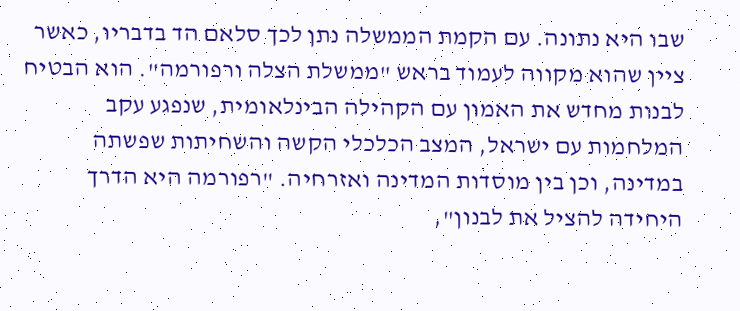שבו היא נתונה. עם הקמת הממשלה נתן לכך סלאם הד בדבריו, כאשר ציין שהוא מקווה לעמוד בראש "ממשלת הצלה ורפורמה". הוא הבטיח לבנות מחדש את האמון עם הקהילה הבינלאומית, שנפגע עקב המלחמות עם ישראל, המצב הכלכלי הקשה והשחיתות שפשתה במדינה, וכן בין מוסדות המדינה ואזרחיה. "רפורמה היא הדרך היחידה להציל את לבנון",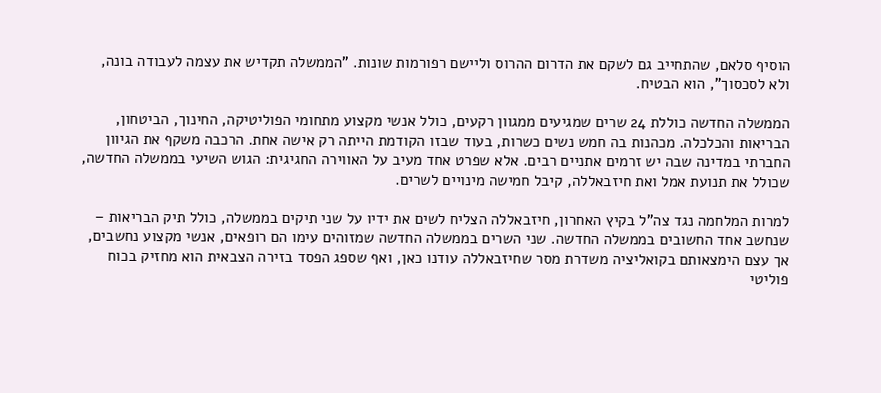הוסיף סלאם, שהתחייב גם לשקם את הדרום ההרוס וליישם רפורמות שונות. "הממשלה תקדיש את עצמה לעבודה בונה, ולא לסכסוך", הוא הבטיח.

הממשלה החדשה כוללת 24 שרים שמגיעים ממגוון רקעים, כולל אנשי מקצוע מתחומי הפוליטיקה, החינוך, הביטחון, הבריאות והכלכלה. מכהנות בה חמש נשים כשרות, בעוד שבזו הקודמת הייתה רק אישה אחת. הרכבה משקף את הגיוון החברתי במדינה שבה יש זרמים אתניים רבים. אלא שפרט אחד מעיב על האווירה החגיגית: הגוש השיעי בממשלה החדשה, שכולל את תנועת אמל ואת חיזבאללה, קיבל חמישה מינויים לשרים.

למרות המלחמה נגד צה"ל בקיץ האחרון, חיזבאללה הצליח לשים את ידיו על שני תיקים בממשלה, כולל תיק הבריאות – שנחשב אחד החשובים בממשלה החדשה. שני השרים בממשלה החדשה שמזוהים עימו הם רופאים, אנשי מקצוע נחשבים, אך עצם הימצאותם בקואליציה משדרת מסר שחיזבאללה עודנו כאן, ואף שספג הפסד בזירה הצבאית הוא מחזיק בכוח פוליטי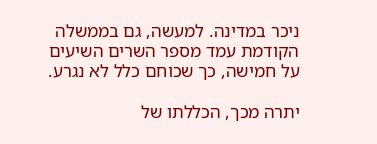ניכר במדינה. למעשה, גם בממשלה הקודמת עמד מספר השרים השיעים על חמישה, כך שכוחם כלל לא נגרע.

יתרה מכך, הכללתו של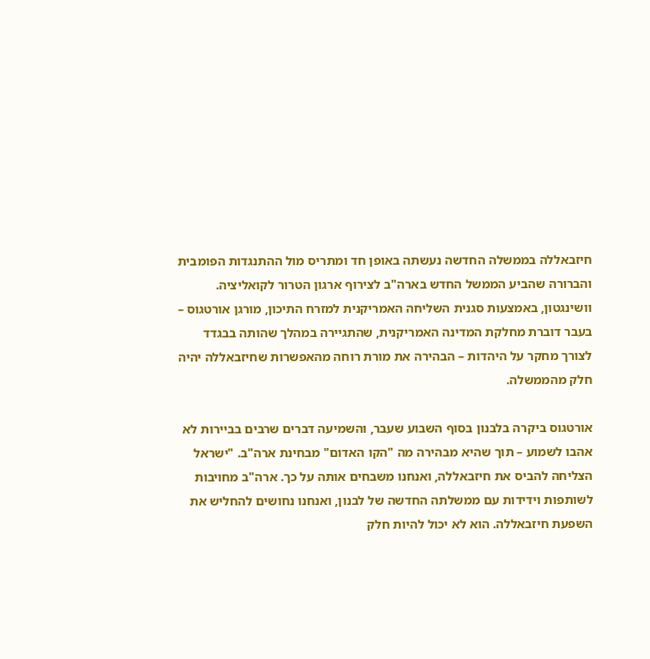חיזבאללה בממשלה החדשה נעשתה באופן חד ומתריס מול ההתנגדות הפומבית והברורה שהביע הממשל החדש בארה"ב לצירוף ארגון הטרור לקואליציה. וושינגטון, באמצעות סגנית השליחה האמריקנית למזרח התיכון, מורגן אורטגוס – בעבר דוברת מחלקת המדינה האמריקנית, שהתגיירה במהלך שהותה בבגדד לצורך מחקר על היהדות – הבהירה את מורת רוחה מהאפשרות שחיזבאללה יהיה חלק מהממשלה.

אורטגוס ביקרה בלבנון בסוף השבוע שעבר, והשמיעה דברים שרבים בביירות לא אהבו לשמוע – תוך שהיא מבהירה מה "הקו האדום" מבחינת ארה"ב. "ישראל הצליחה להביס את חיזבאללה, ואנחנו משבחים אותה על כך. ארה"ב מחויבות לשותפות וידידות עם ממשלתה החדשה של לבנון, ואנחנו נחושים להחליש את השפעת חיזבאללה. הוא לא יכול להיות חלק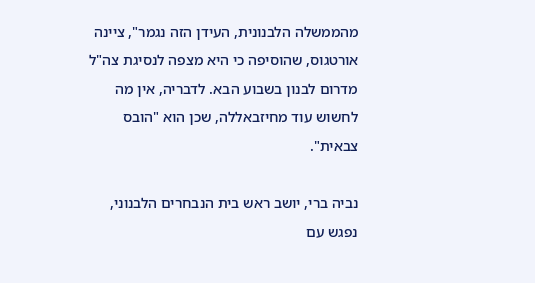מהממשלה הלבנונית, העידן הזה נגמר", ציינה אורטגוס, שהוסיפה כי היא מצפה לנסיגת צה"ל מדרום לבנון בשבוע הבא. לדבריה, אין מה לחשוש עוד מחיזבאללה, שכן הוא "הובס צבאית".

נביה ברי, יושב ראש בית הנבחרים הלבנוני, נפגש עם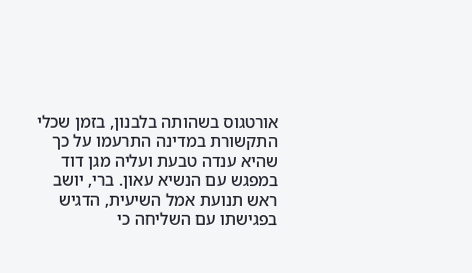אורטגוס בשהותה בלבנון, בזמן שכלי התקשורת במדינה התרעמו על כך שהיא ענדה טבעת ועליה מגן דוד במפגש עם הנשיא עאון. ברי, יושב ראש תנועת אמל השיעית, הדגיש בפגישתו עם השליחה כי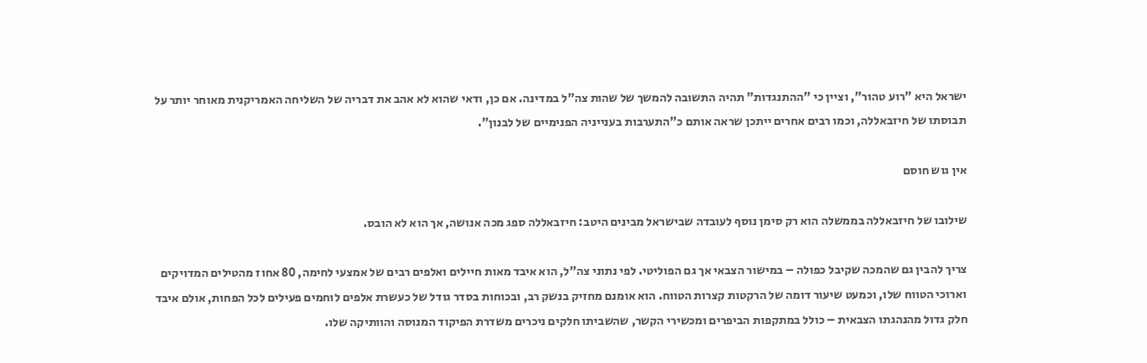ישראל היא "רוע טהור", וציין כי "ההתנגדות" תהיה התשובה להמשך של שהות צה"ל במדינה. אם כן, ודאי שהוא לא אהב את דבריה של השליחה האמריקנית מאוחר יותר על תבוסתו של חיזבאללה, וכמו רבים אחרים ייתכן שראה אותם כ"התערבות בענייניה הפנימיים של לבנון".

אין גוש חוסם

שילובו של חיזבאללה בממשלה הוא רק סימן נוסף לעובדה שבישראל מבינים היטב: חיזבאללה ספג מכה אנושה, אך הוא לא הובס.

צריך להבין גם שהמכה שקיבל כפולה – במישור הצבאי אך גם הפוליטי. לפי נתוני צה"ל, הוא איבד מאות חיילים ואלפים רבים של אמצעי לחימה, 80 אחוז מהטילים המדויקים וארוכי הטווח שלו, וכמעט שיעור דומה של הרקטות קצרות הטווח. הוא אומנם מחזיק בנשק רב, ובכוחות בסדר גודל של כעשרת אלפים לוחמים פעילים לכל הפחות, אולם איבד חלק גדול מהנהגתו הצבאית – כולל במתקפות הביפרים ומכשירי הקשר, שהשביתו חלקים ניכרים משדרת הפיקוד המנוסה והוותיקה שלו.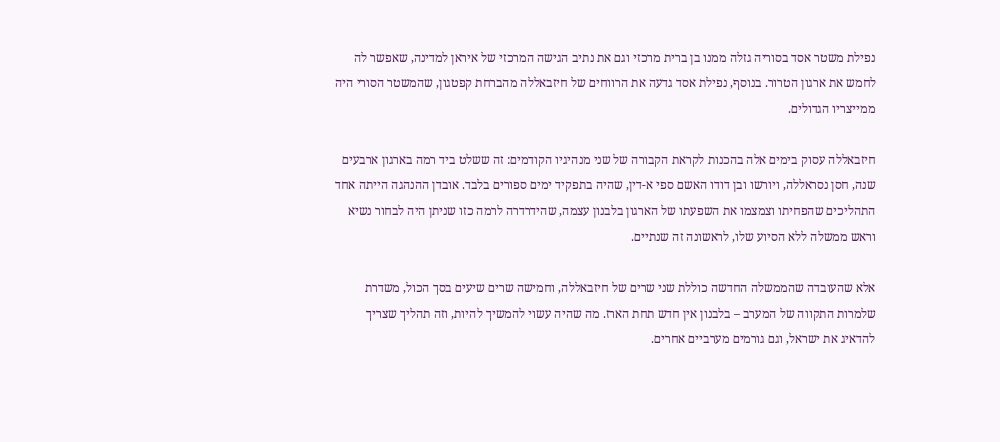נפילת משטר אסד בסוריה גזלה ממנו בן ברית מרכזי וגם את נתיב הגישה המרכזי של איראן למדינה, שאפשר לה לחמש את ארגון הטרור. בנוסף, נפילת אסד גדעה את הרווחים של חיזבאללה מהברחת קפטגון, שהמשטר הסורי היה ממייצריו הגדולים.

חיזבאללה עסוק בימים אלה בהכנות לקראת הקבורה של שני מנהיגיו הקודמים: זה ששלט ביד רמה בארגון ארבעים שנה, חסן נסראללה, ויורשו ובן דודו האשם ספי א-דין, שהיה בתפקיד ימים ספורים בלבד. אובדן ההנהגה הייתה אחד התהליכים שהפחיתו וצמצמו את השפעתו של הארגון בלבנון עצמה, שהידרדרה לרמה כזו שניתן היה לבחור נשיא וראש ממשלה ללא הסיוע שלו, לראשונה זה שנתיים.

אלא שהעובדה שהממשלה החדשה כוללת שני שרים של חיזבאללה, וחמישה שרים שיעים בסך הכול, משדרת שלמרות התקווה של המערב – בלבנון אין חדש תחת הארז. מה שהיה עשוי להמשיך להיות, וזה תהליך שצריך להדאיג את ישראל, וגם גורמים מערביים אחרים.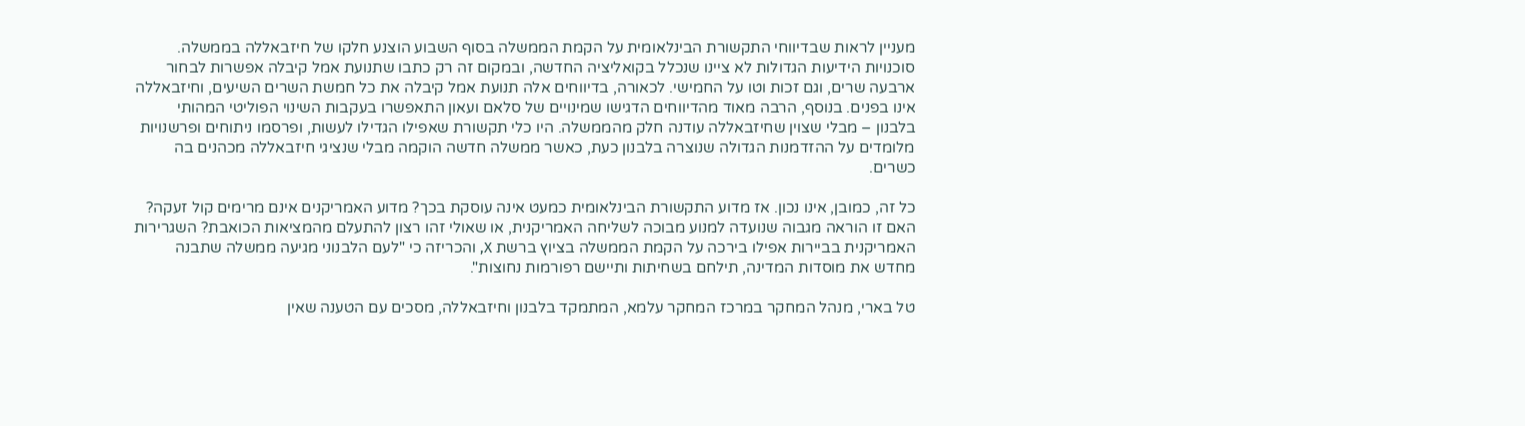מעניין לראות שבדיווחי התקשורת הבינלאומית על הקמת הממשלה בסוף השבוע הוצנע חלקו של חיזבאללה בממשלה. סוכנויות הידיעות הגדולות לא ציינו שנכלל בקואליציה החדשה, ובמקום זה רק כתבו שתנועת אמל קיבלה אפשרות לבחור ארבעה שרים, וגם זכות וטו על החמישי. לכאורה, בדיווחים אלה תנועת אמל קיבלה את כל חמשת השרים השיעים, וחיזבאללה אינו בפנים. בנוסף, הרבה מאוד מהדיווחים הדגישו שמינויים של סלאם ועאון התאפשרו בעקבות השינוי הפוליטי המהותי בלבנון – מבלי שצוין שחיזבאללה עודנה חלק מהממשלה. היו כלי תקשורת שאפילו הגדילו לעשות, ופרסמו ניתוחים ופרשנויות מלומדים על ההזדמנות הגדולה שנוצרה בלבנון כעת, כאשר ממשלה חדשה הוקמה מבלי שנציגי חיזבאללה מכהנים בה כשרים.

כל זה, כמובן, אינו נכון. אז מדוע התקשורת הבינלאומית כמעט אינה עוסקת בכך? מדוע האמריקנים אינם מרימים קול זעקה? האם זו הוראה מגבוה שנועדה למנוע מבוכה לשליחה האמריקנית, או שאולי זהו רצון להתעלם מהמציאות הכואבת? השגרירות האמריקנית בביירות אפילו בירכה על הקמת הממשלה בציוץ ברשת X, והכריזה כי "לעם הלבנוני מגיעה ממשלה שתבנה מחדש את מוסדות המדינה, תילחם בשחיתות ותיישם רפורמות נחוצות".

טל בארי, מנהל המחקר במרכז המחקר עלמא, המתמקד בלבנון וחיזבאללה, מסכים עם הטענה שאין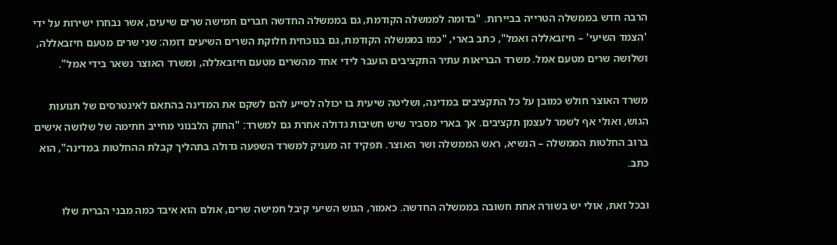הרבה חדש בממשלה הטרייה בביירות. "בדומה לממשלה הקודמת, גם בממשלה החדשה חברים חמישה שרים שיעים, אשר נבחרו ישירות על ידי 'הצמד השיעי' – חיזבאללה ואמל", כתב בארי, "כמו בממשלה הקודמת, גם בנוכחית חלוקת השרים השיעים דומה: שני שרים מטעם חיזבאללה, ושלושה שרים מטעם אמל. משרד הבריאות עתיר התקציבים הועבר לידי אחד מהשרים מטעם חיזבאללה, ומשרד האוצר נשאר בידי אמל".

משרד האוצר חולש כמובן על כל התקציבים במדינה, ושליטה שיעית בו יכולה לסייע להם לשקם את המדינה בהתאם לאינטרסים של תנועות הגוש, ואולי אף לשמר לעצמן תקציבים. אך בארי מסביר שיש חשיבות גדולה אחרת גם למשרד: "החוק הלבנוני מחייב חתימה של שלושה אישים ברוב החלטות הממשלה – הנשיא, ראש הממשלה ושר האוצר. תפקיד זה מעניק למשרד השפעה גדולה בתהליך קבלת ההחלטות במדינה", הוא כתב.

ובכל זאת, אולי יש בשורה אחת חשובה בממשלה החדשה. כאמור, הגוש השיעי קיבל חמישה שרים, אולם הוא איבד כמה מבני הברית שלו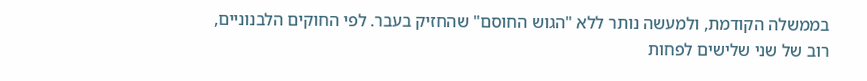בממשלה הקודמת, ולמעשה נותר ללא "הגוש החוסם" שהחזיק בעבר. לפי החוקים הלבנוניים, רוב של שני שלישים לפחות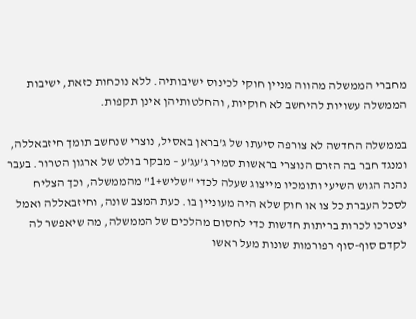מחברי הממשלה מהווה מניין חוקי לכינוס ישיבותיה. ללא נוכחות כזאת, ישיבות הממשלה עשויות להיחשב לא חוקיות, והחלטותיהן אינן תקפות.

בממשלה החדשה לא צורפה סיעתו של ג'בראן באסיל, נוצרי שנחשב תומך חיזבאללה, ומנגד חבר בה הזרם הנוצרי בראשות סמיר ג'עג'ע – מבקר בולט של ארגון הטרור. בעבר נהנה הגוש השיעי ותומכיו מייצוג שעלה לכדי "שליש+1" מהממשלה, וכך הצליח לסכל העברת כל צו או חוק שלא היה מעוניין בו. כעת המצב שונה, וחיזבאללה ואמל יצטרכו לכרות בריתות חדשות כדי לחסום מהלכים של הממשלה, מה שיאפשר לה לקדם סוף-סוף רפורמות שונות מעל ראשו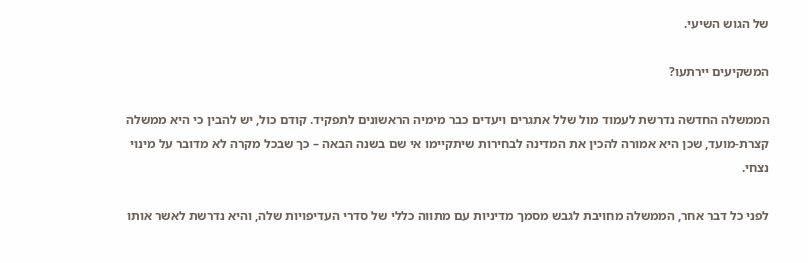של הגוש השיעי.

המשקיעים יירתעו?

הממשלה החדשה נדרשת לעמוד מול שלל אתגרים ויעדים כבר מימיה הראשונים לתפקיד. קודם כול, יש להבין כי היא ממשלה קצרת-מועד, שכן היא אמורה להכין את המדינה לבחירות שיתקיימו אי שם בשנה הבאה – כך שבכל מקרה לא מדובר על מינוי נצחי.

לפני כל דבר אחר, הממשלה מחויבת לגבש מסמך מדיניות עם מתווה כללי של סדרי העדיפויות שלה, והיא נדרשת לאשר אותו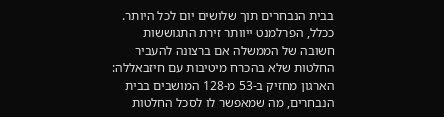בבית הנבחרים תוך שלושים יום לכל היותר. ככלל, הפרלמנט ייוותר זירת התגוששות חשובה של הממשלה אם ברצונה להעביר החלטות שלא בהכרח מיטיבות עם חיזבאללה: הארגון מחזיק ב-53 מ-128 המושבים בבית הנבחרים, מה שמאפשר לו לסכל החלטות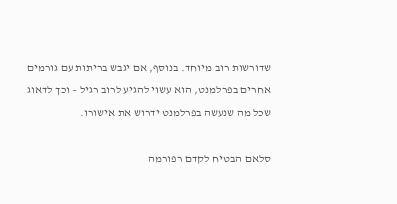שדורשות רוב מיוחד. בנוסף, אם יגבש בריתות עם גורמים אחרים בפרלמנט, הוא עשוי להגיע לרוב רגיל – וכך לדאוג שכל מה שנעשה בפרלמנט ידרוש את אישורו.

סלאם הבטיח לקדם רפורמה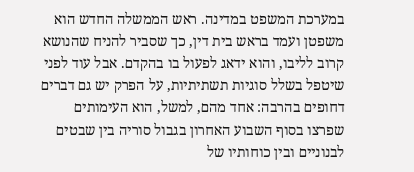במערכת המשפט במדינה. ראש הממשלה החדש הוא משפטן ועמד בראש בית דין, כך שסביר להניח שהנושא קרוב לליבו, והוא ידאג לפעול בו בהקדם. אבל עוד לפני שיטפל בשלל סוגיות תשתיתיות, על הפרק יש גם דברים דחופים בהרבה: אחד מהם, למשל, הוא העימותים שפרצו בסוף השבוע האחרון בגבול סוריה בין שבטים לבנוניים ובין כוחותיו של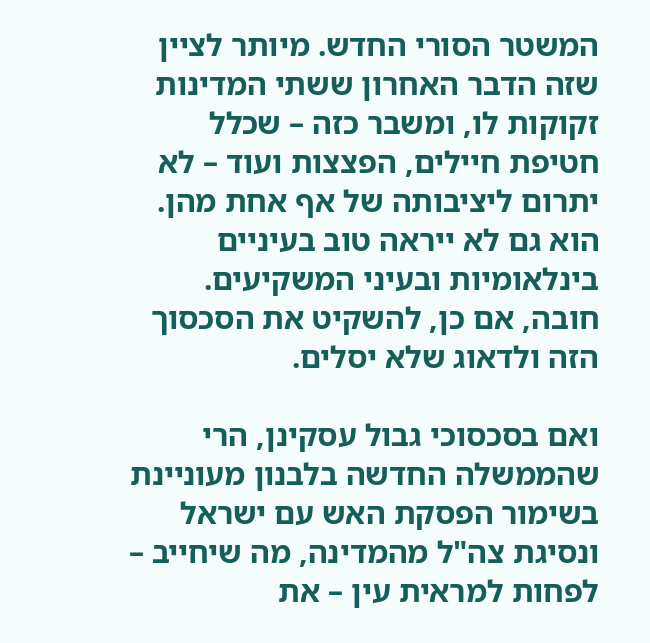המשטר הסורי החדש. מיותר לציין שזה הדבר האחרון ששתי המדינות זקוקות לו, ומשבר כזה – שכלל חטיפת חיילים, הפצצות ועוד – לא יתרום ליציבותה של אף אחת מהן. הוא גם לא ייראה טוב בעיניים בינלאומיות ובעיני המשקיעים. חובה, אם כן, להשקיט את הסכסוך הזה ולדאוג שלא יסלים.

ואם בסכסוכי גבול עסקינן, הרי שהממשלה החדשה בלבנון מעוניינת בשימור הפסקת האש עם ישראל ונסיגת צה"ל מהמדינה, מה שיחייב – לפחות למראית עין – את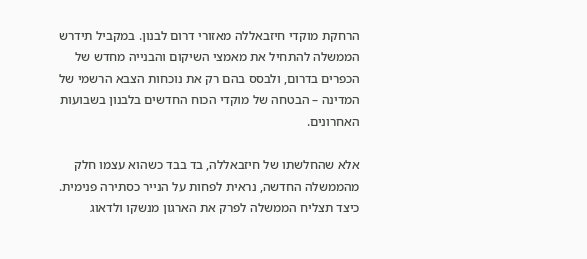הרחקת מוקדי חיזבאללה מאזורי דרום לבנון. במקביל תידרש הממשלה להתחיל את מאמצי השיקום והבנייה מחדש של הכפרים בדרום, ולבסס בהם רק את נוכחות הצבא הרשמי של המדינה – הבטחה של מוקדי הכוח החדשים בלבנון בשבועות האחרונים.

אלא שהחלשתו של חיזבאללה, בד בבד כשהוא עצמו חלק מהממשלה החדשה, נראית לפחות על הנייר כסתירה פנימית. כיצד תצליח הממשלה לפרק את הארגון מנשקו ולדאוג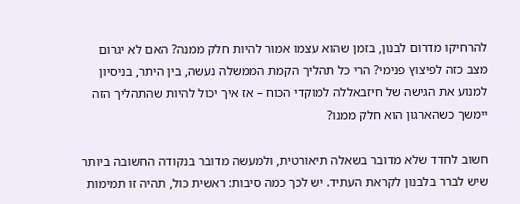להרחיקו מדרום לבנון, בזמן שהוא עצמו אמור להיות חלק ממנה? האם לא יגרום מצב כזה לפיצוץ פנימי? הרי כל תהליך הקמת הממשלה נעשה, בין היתר, בניסיון למנוע את הגישה של חיזבאללה למוקדי הכוח – אז איך יכול להיות שהתהליך הזה יימשך כשהארגון הוא חלק ממנו?

חשוב לחדד שלא מדובר בשאלה תיאורטית, ולמעשה מדובר בנקודה החשובה ביותר שיש לברר בלבנון לקראת העתיד. יש לכך כמה סיבות: ראשית כול, תהיה זו תמימות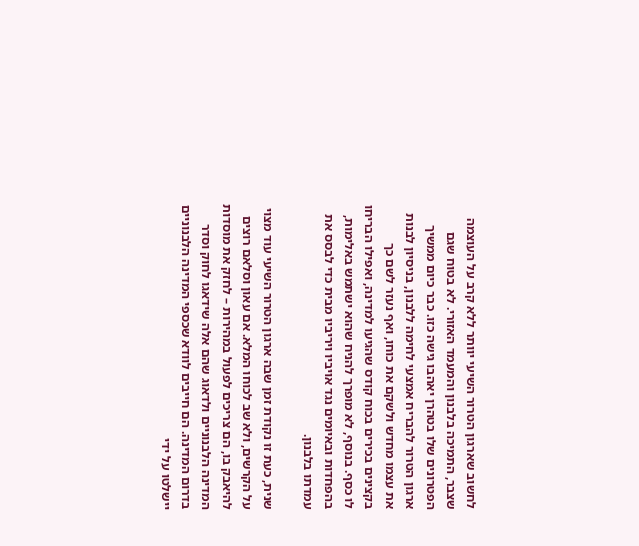לחשוב שארגון הטרור השיעי יוותר ללא קרב על העוצמה שצבר, התמיכה בלבנון והמעמד האזורי. לא בטוח שגם הפטרונים שלו בטהרן יאהבו גישה כזו. כבר כיום ממשיך ארגון הטרור להבריח אמצעי לחימה ללבנון, בניסיון לבנות את עצמו מחדש ולשקם את כוחו, ואף נעזר לשם כך בקצינים בכירים בכוח קודס שהגיעו למדינה, ואפילו הבריחו לו כסף. בנוסף, לא מופרך להניח שהוא ישתמש באלימות, בהפחדות ובאיומים נגד אויביו ויריביו מבית כדי לבסס את עמדתו בלבנון.

שנית, כעת זו נקודת זמן שבה ארגון הטרור השיעי עוד מצוי על הקרשים, ולא שב לכוחו המלא. אם עאון וסלאם רוצים להיאבק בו, הם צריכים לפעול במהירות – לחזק את מוסדות המדינה הלבנוניים ולדאוג שהם אלה שידאגו לחוק וסדר בדרום המדינה. הם חייבים לוודא שכספי המדינה הלבנוניים יישלטו על ידי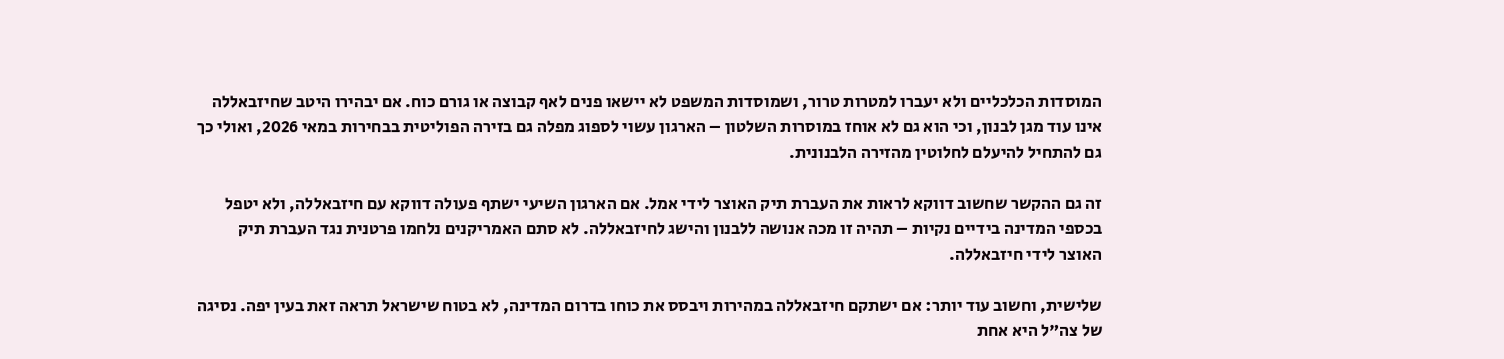המוסדות הכלכליים ולא יעברו למטרות טרור, ושמוסדות המשפט לא יישאו פנים לאף קבוצה או גורם כוח. אם יבהירו היטב שחיזבאללה אינו עוד מגן לבנון, וכי הוא גם לא אוחז במוסרות השלטון – הארגון עשוי לספוג מפלה גם בזירה הפוליטית בבחירות במאי 2026, ואולי כך גם להתחיל להיעלם לחלוטין מהזירה הלבנונית.

זה גם ההקשר שחשוב דווקא לראות את העברת תיק האוצר לידי אמל. אם הארגון השיעי ישתף פעולה דווקא עם חיזבאללה, ולא יטפל בכספי המדינה בידיים נקיות – תהיה זו מכה אנושה ללבנון והישג לחיזבאללה. לא סתם האמריקנים נלחמו פרטנית נגד העברת תיק האוצר לידי חיזבאללה.

שלישית, וחשוב עוד יותר: אם ישתקם חיזבאללה במהירות ויבסס את כוחו בדרום המדינה, לא בטוח שישראל תראה זאת בעין יפה. נסיגה של צה"ל היא אחת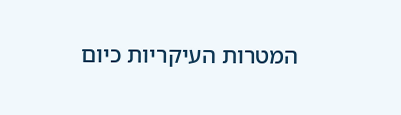המטרות העיקריות כיום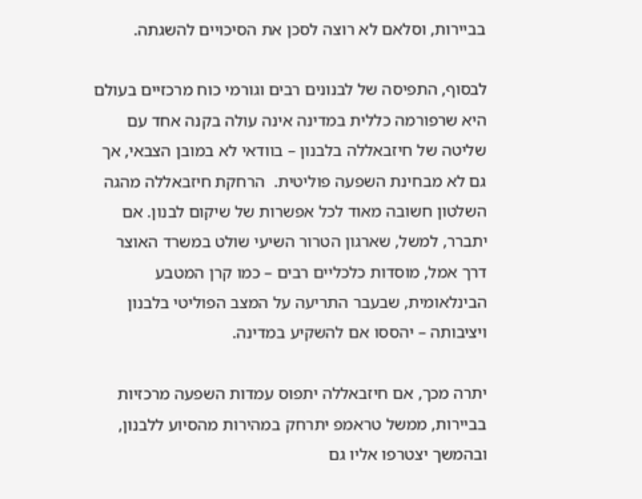בביירות, וסלאם לא רוצה לסכן את הסיכויים להשגתה.

לבסוף, התפיסה של לבנונים רבים וגורמי כוח מרכזיים בעולם היא שרפורמה כללית במדינה אינה עולה בקנה אחד עם שליטה של חיזבאללה בלבנון – בוודאי לא במובן הצבאי, אך גם לא מבחינת השפעה פוליטית.  הרחקת חיזבאללה מהגה השלטון חשובה מאוד לכל אפשרות של שיקום לבנון. אם יתברר, למשל, שארגון הטרור השיעי שולט במשרד האוצר דרך אמל, מוסדות כלכליים רבים – כמו קרן המטבע הבינלאומית, שבעבר התריעה על המצב הפוליטי בלבנון ויציבותה – יהססו אם להשקיע במדינה.

יתרה מכך, אם חיזבאללה יתפוס עמדות השפעה מרכזיות בביירות, ממשל טראמפ יתרחק במהירות מהסיוע ללבנון, ובהמשך יצטרפו אליו גם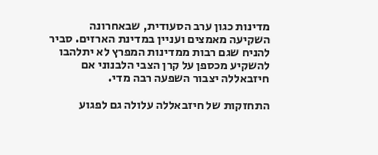מדינות כגון ערב הסעודית, שבאחרונה השקיעה מאמצים ועניין במדינת הארזים. סביר להניח שגם רבות ממדינות המפרץ לא יתלהבו להשקיע מכספן על קרן הצבי הלבנוני אם חיזבאללה יצבור השפעה רבה מדי.

התחזקות של חיזבאללה עלולה גם לפגוע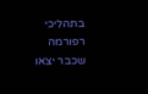בתהליכי רפורמה שכבר יצאו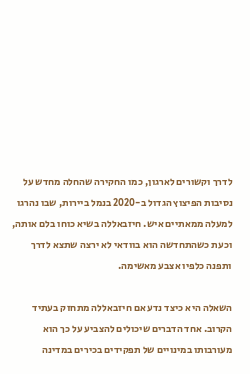לדרך וקשורים לארגון, כמו החקירה שהחלה מחדש על נסיבות הפיצוץ הגדול ב-2020 בנמל ביירות, שבו נהרגו למעלה ממאתיים איש. חיזבאללה בשיא כוחו בלם אותה, וכעת כשהתחדשה הוא בוודאי לא ירצה שתצא לדרך ותפנה כלפיו אצבע מאשימה.

השאלה היא כיצד נדע אם חיזבאללה מתחזק בעתיד הקרוב. אחד הדברים שיכולים להצביע על כך הוא מעורבותו במינויים של תפקידים בכירים במדינה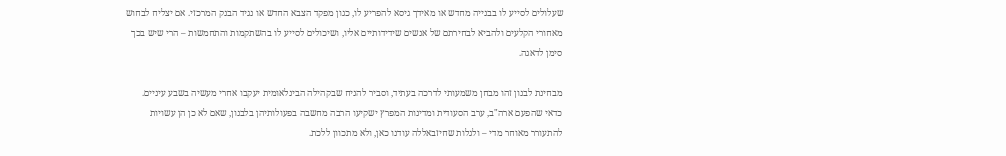שעלולים לסייע לו בבנייה מחדש או מאידך גיסא להפריע לו, כגון מפקד הצבא החדש או נגיד הבנק המרכזי. אם יצליח לבחוש מאחורי הקלעים ולהביא לבחירתם של אנשים שידידותיים אליו, ושיכולים לסייע לו בהשתקמות והתחמשות – הרי שיש בכך סימן לדאגה.

מבחינת לבנון זהו מבחן משמעותי לדרכה בעתיד, וסביר להניח שבקהילה הבינלאומית יעקבו אחרי מעשיה בשבע עיניים. כדאי שהפעם ארה"ב, ערב הסעודית ומדינות המפרץ ישקיעו הרבה מחשבה בפעולותיהן בלבנון, שאם לא כן הן עשויות להתעורר מאוחר מדי – ולגלות שחיזבאללה עודנו כאן, ולא מתכוון ללכת.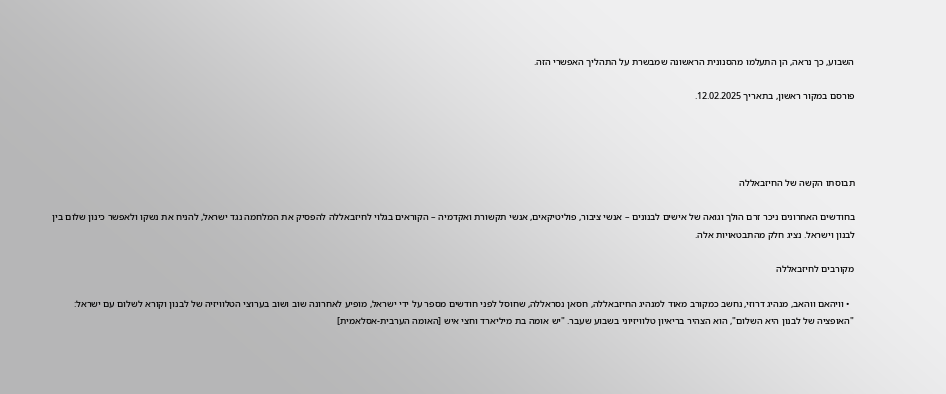השבוע, כך נראה, הן התעלמו מהסנונית הראשונה שמבשרת על התהליך האפשרי הזה.

פורסם במקור ראשון, בתאריך 12.02.2025.




תבוסתו הקשה של החיזבאללה

בחודשים האחרונים ניכר זרם הולך וגואה של אישים לבנונים – אנשי ציבור, פוליטיקאים, אנשי תקשורת ואקדמיה – הקוראים בגלוי לחיזבאללה להפסיק את המלחמה נגד ישראל, להניח את נשקו ולאפשר כינון שלום בין לבנון וישראל. נציג חלק מהתבטאויות אלה.

מקורבים לחיזבאללה

  • וויהאם ווהאב, מנהיג דרוזי, נחשב כמקורב מאוד למנהיג החיזבאללה, חסאן נסראללה, שחוסל לפני חודשים מספר על ידי ישראל, מופיע לאחרונה שוב ושוב בערוצי הטלוויזיה של לבנון וקורא לשלום עם ישראל: "האופציה של לבנון היא השלום", הוא הצהיר בריאיון טלוויזיוני בשבוע שעבר. "יש אומה בת מיליארד וחצי איש [האומה הערבית-אסלאמית]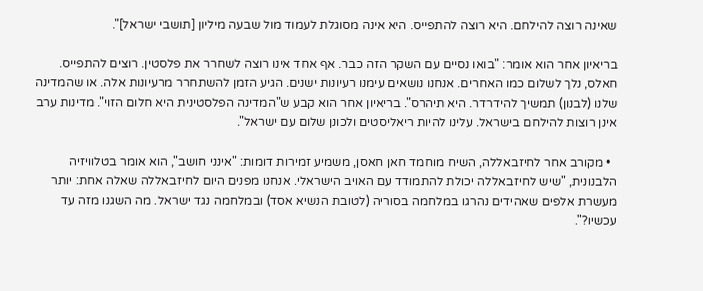שאינה רוצה להילחם. היא רוצה להתפייס. היא אינה מסוגלת לעמוד מול שבעה מיליון [תושבי ישראל]".

בריאיון אחר הוא אומר: "בואו נסיים עם השקר הזה כבר. אף אחד אינו רוצה לשחרר את פלסטין. רוצים להתפייס. חאלס, נלך לשלום כמו האחרים. אנחנו נושאים עימנו רעיונות ישנים. הגיע הזמן להשתחרר מרעיונות אלה. או שהמדינה שלנו (לבנון) תמשיך להידרדר. היא תיהרס". בריאיון אחר הוא קבע ש"המדינה הפלסטינית היא חלום הזוי". מדינות ערב אינן רוצות להילחם בישראל. עלינו להיות ריאליסטים ולכונן שלום עם ישראל".

  • מקורב אחר לחיזבאללה, השיח מוחמד חאן חאסן, משמיע זמירות דומות: "אינני חושב", הוא אומר בטלוויזיה הלבנונית, "שיש לחיזבאללה יכולת להתמודד עם האויב הישראלי. אנחנו מפנים היום לחיזבאללה שאלה אחת: יותר מעשרת אלפים שאהידים נהרגו במלחמה בסוריה (לטובת הנשיא אסד) ובמלחמה נגד ישראל. מה השגנו מזה עד עכשיו?".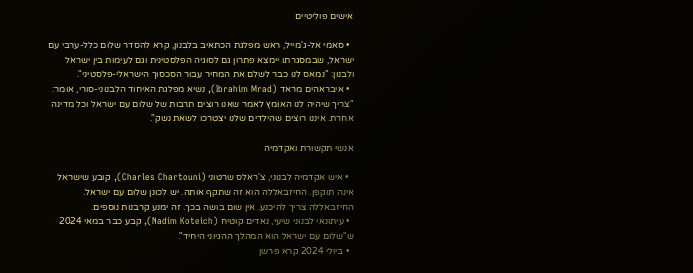אישים פוליטיים

  • סאמי אל-ג'מייל, ראש מפלגת הכתאיב בלבנון, קרא להסדר שלום כלל-ערבי עם ישראל, שבמסגרתו יימצא פתרון גם לסוגיה הפלסטינית וגם לעימות בין ישראל ולבנון: "נמאס לנו כבר לשלם את המחיר עבור הסכסוך הישראלי-פלסטיני".
  • איבראהים מראד (Ibrahim Mrad), נשיא מפלגת האיחוד הלבנוני-סורי, אומר: "צריך שיהיה לנו האומץ לאמר שאנו רוצים תרבות של שלום עם ישראל וכל מדינה אחרת. איננו רוצים שהילדים שלנו יצטרכו לשאת נשק".

אנשי תקשורת ואקדמיה

  • איש אקדמיה לבנוני, צ'ראלס שרטוני (Charles Chartouni), קובע שישראל אינה תוקפן. החיזבאללה הוא זה שתקף אותה. יש לכונן שלום עם ישראל. החיזבאללה צריך להיכנע. אין שום בושה בכך. זה ימנע קרבנות נוספים.
  • עיתונאי לבנוני שיעי, נאדים קוטיח (Nadim Koteich), קבע כבר במאי 2024 ש"שלום עם ישראל הוא המהלך ההגיוני היחיד".
  • ביולי 2024 קרא פרשן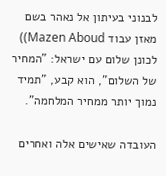לבנוני בעיתון אל נאהר בשם מאזן עבוד Mazen Aboud)) לכונן שלום עם ישראל: "המחיר של השלום", הוא קבע, "תמיד נמוך יותר ממחיר המלחמה".

העובדה שאישים אלה ואחרים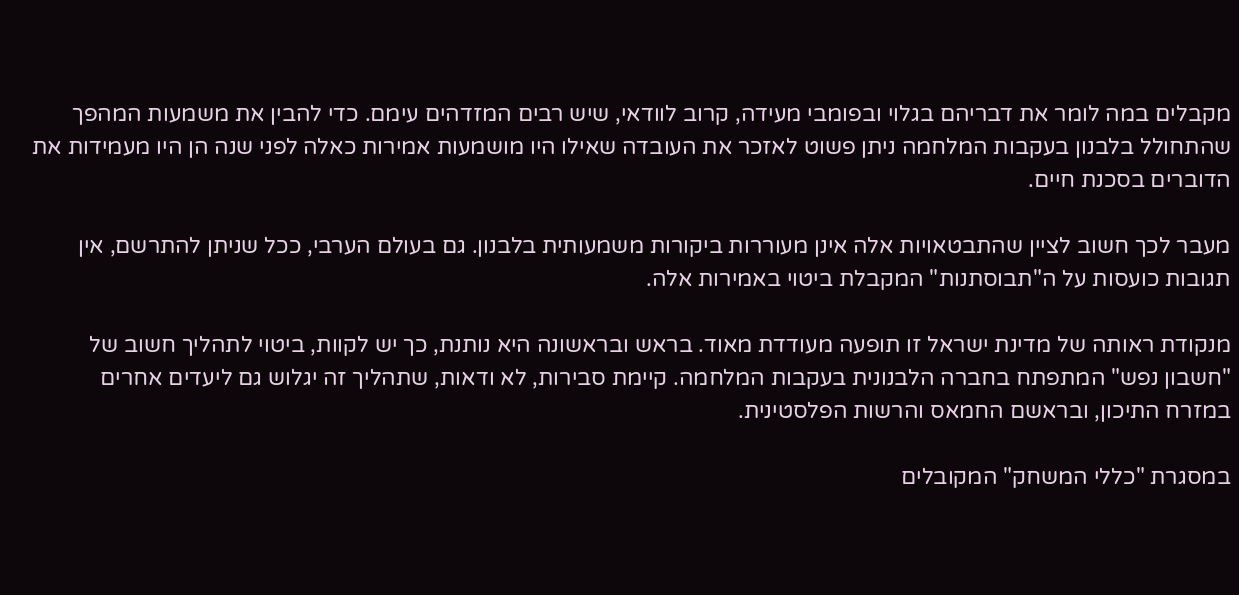מקבלים במה לומר את דבריהם בגלוי ובפומבי מעידה, קרוב לוודאי, שיש רבים המזדהים עימם. כדי להבין את משמעות המהפך שהתחולל בלבנון בעקבות המלחמה ניתן פשוט לאזכר את העובדה שאילו היו מושמעות אמירות כאלה לפני שנה הן היו מעמידות את הדוברים בסכנת חיים.

מעבר לכך חשוב לציין שהתבטאויות אלה אינן מעוררות ביקורות משמעותית בלבנון. גם בעולם הערבי, ככל שניתן להתרשם, אין תגובות כועסות על ה"תבוסתנות" המקבלת ביטוי באמירות אלה.

מנקודת ראותה של מדינת ישראל זו תופעה מעודדת מאוד. בראש ובראשונה היא נותנת, כך יש לקוות, ביטוי לתהליך חשוב של "חשבון נפש" המתפתח בחברה הלבנונית בעקבות המלחמה. קיימת סבירות, לא ודאות, שתהליך זה יגלוש גם ליעדים אחרים במזרח התיכון, ובראשם החמאס והרשות הפלסטינית.

במסגרת "כללי המשחק" המקובלים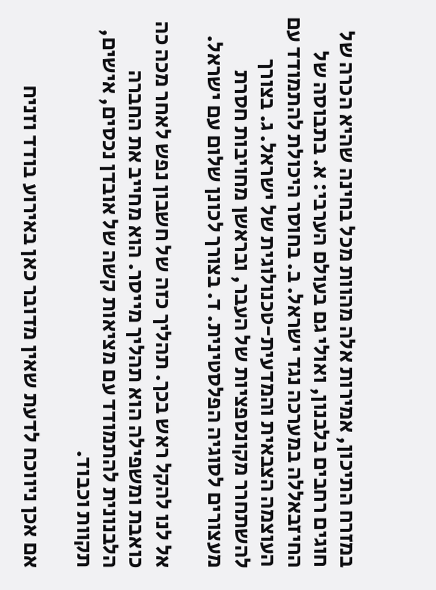במזרח התיכון, אמירות אלה מהוות מכל בחינה שהיא הכרה של חוגים רחבים בלבנון, ואולי גם בעולם הערבי: א. בתבוסה של החיזבאללה במערכה נגד ישראל. ב. בחוסר היכולת להתמודד עם העוצמה הצבאית והמדעית-טכנולוגית של ישראל. ג. בצורך להשתחרר מקונספציות של העבר, ובראשן מחויבות חסרת מעצורים לסוגיה הפלסטינית. ד. בצורך לכונן שלום עם ישראל.

אל לנו להקל ראש בכך. תהליך כזה של חשבון נפש לאחר מכה כה כואבת ומשפילה הוא תהליך מייסר. הוא מחייב את החברה הלבנונית להתמודד עם מציאות קשה של אובדן נכסים, אישים, תקוות וכבוד.

אם אכן ניווכח לדעת שאין מדובר כאן באירוע בודד וזניח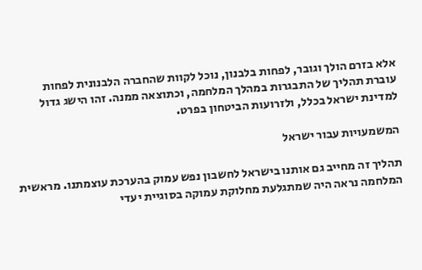אלא בזרם הולך וגובר, לפחות בלבנון, נוכל לקוות שהחברה הלבנונית לפחות עוברת תהליך של התבגרות במהלך המלחמה, וכתוצאה ממנה. זהו הישג גדול למדינת ישראל בכלל, ולזרועות הביטחון בפרט.

המשמעויות עבור ישראל

תהליך זה מחייב גם אותנו בישראל לחשבון נפש עמוק בהערכת עוצמתנו. מראשית המלחמה נראה היה שמתגלעת מחלוקת עמוקה בסוגיית יעדי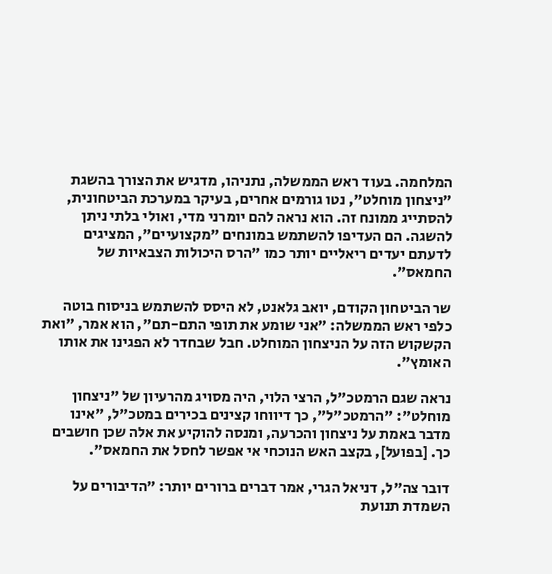המלחמה. בעוד ראש הממשלה, נתניהו, מדגיש את הצורך בהשגת "ניצחון מוחלט", נטו גורמים אחרים, בעיקר במערכת הביטחונית, להסתייג ממונח זה. הוא נראה להם יומרני מדי, ואולי בלתי ניתן להשגה. הם העדיפו להשתמש במונחים "מקצועיים", המציגים לדעתם יעדים ריאליים יותר כמו "הרס היכולות הצבאיות של החמאס".

שר הביטחון הקודם, יואב גלאנט, לא היסס להשתמש בניסוח בוטה כלפי ראש הממשלה: "אני שומע את תופי התם-תם", הוא אמר, "ואת הקשקוש הזה על הניצחון המוחלט. חבל שבחדר לא הפגינו את אותו האומץ".

נראה שגם הרמטכ"ל, הרצי הלוי, היה מסויג מהרעיון של "ניצחון מוחלט": "הרמטכ"ל", כך דיווחו קצינים בכירים במטכ"ל, "אינו מדבר באמת על ניצחון והכרעה, ומנסה להוקיע את אלה שכן חושבים כך. [בפועל], בקצב האש הנוכחי אי אפשר לחסל את החמאס".

דובר צה"ל, דניאל הגרי, אמר דברים ברורים יותר: "הדיבורים על השמדת תנועת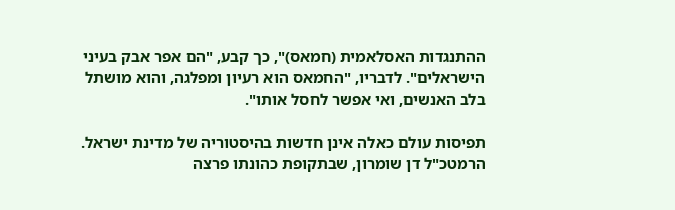ההתנגדות האסלאמית (חמאס)", כך קבע, "הם אפר אבק בעיני הישראלים". לדבריו, "החמאס הוא רעיון ומפלגה, והוא מושתל בלב האנשים, ואי אפשר לחסל אותו".

תפיסות עולם כאלה אינן חדשות בהיסטוריה של מדינת ישראל. הרמטכ"ל דן שומרון, שבתקופת כהונתו פרצה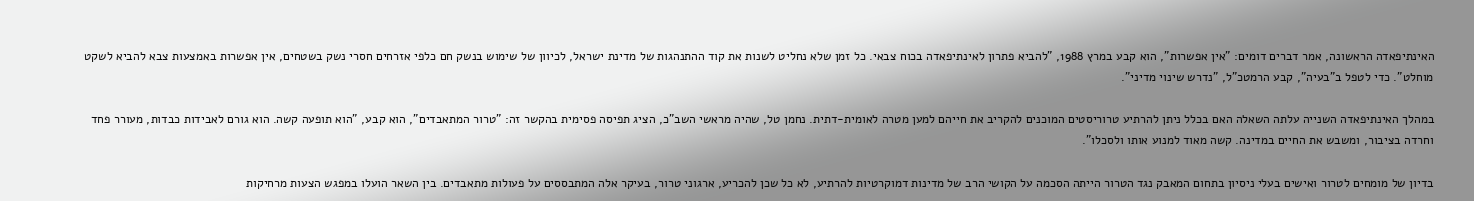האינתיפאדה הראשונה, אמר דברים דומים: "אין אפשרות", הוא קבע במרץ 1988, "להביא פתרון לאינתיפאדה בכוח צבאי. כל זמן שלא נחליט לשנות את קוד ההתנהגות של מדינת ישראל, לכיוון של שימוש בנשק חם כלפי אזרחים חסרי נשק בשטחים, אין אפשרות באמצעות צבא להביא לשקט מוחלט". כדי לטפל ב"בעיה", קבע הרמטכ"ל, "נדרש שינוי מדיני".

במהלך האינתיפאדה השנייה עלתה השאלה האם בכלל ניתן להרתיע טרוריסטים המוכנים להקריב את חייהם למען מטרה לאומית-דתית. נחמן טל, שהיה מראשי השב"כ, הציג תפיסה פסימית בהקשר זה: "טרור המתאבדים", הוא קבע, "הוא תופעה קשה. הוא גורם לאבידות כבדות, מעורר פחד וחרדה בציבור, ומשבש את החיים במדינה. קשה מאוד למנוע אותו ולסכלו".

בדיון של מומחים לטרור ואישים בעלי ניסיון בתחום המאבק נגד הטרור הייתה הסכמה על הקושי הרב של מדינות דמוקרטיות להרתיע, לא כל שכן להכריע, ארגוני טרור, בעיקר אלה המתבססים על פעולות מתאבדים. בין השאר הועלו במפגש הצעות מרחיקות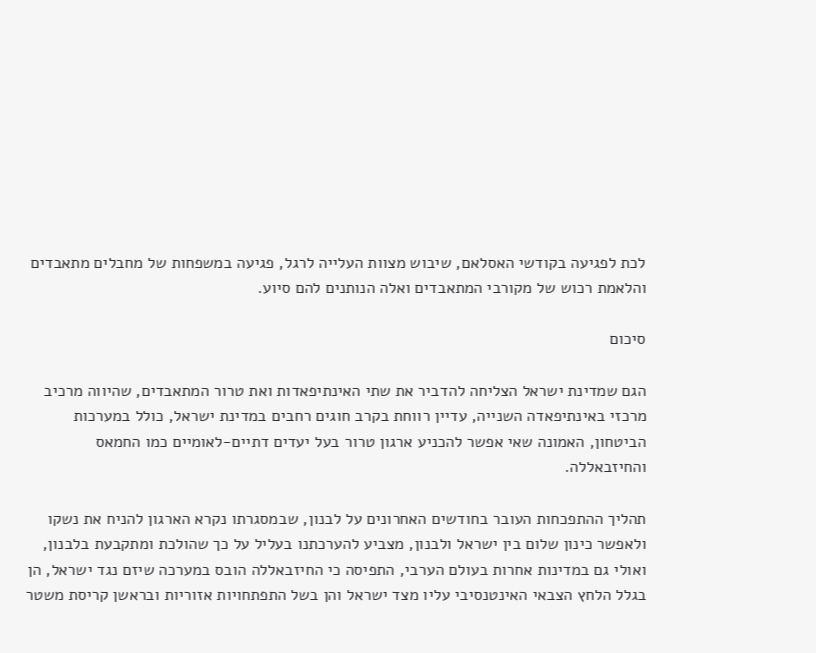לכת לפגיעה בקודשי האסלאם, שיבוש מצוות העלייה לרגל, פגיעה במשפחות של מחבלים מתאבדים והלאמת רכוש של מקורבי המתאבדים ואלה הנותנים להם סיוע.

סיכום

הגם שמדינת ישראל הצליחה להדביר את שתי האינתיפאדות ואת טרור המתאבדים, שהיווה מרכיב מרכזי באינתיפאדה השנייה, עדיין רווחת בקרב חוגים רחבים במדינת ישראל, כולל במערכות הביטחון, האמונה שאי אפשר להכניע ארגון טרור בעל יעדים דתיים-לאומיים כמו החמאס והחיזבאללה.

תהליך ההתפכחות העובר בחודשים האחרונים על לבנון, שבמסגרתו נקרא הארגון להניח את נשקו ולאפשר כינון שלום בין ישראל ולבנון, מצביע להערכתנו בעליל על כך שהולכת ומתקבעת בלבנון, ואולי גם במדינות אחרות בעולם הערבי, התפיסה כי החיזבאללה הובס במערכה שיזם נגד ישראל, הן בגלל הלחץ הצבאי האינטנסיבי עליו מצד ישראל והן בשל התפתחויות אזוריות ובראשן קריסת משטר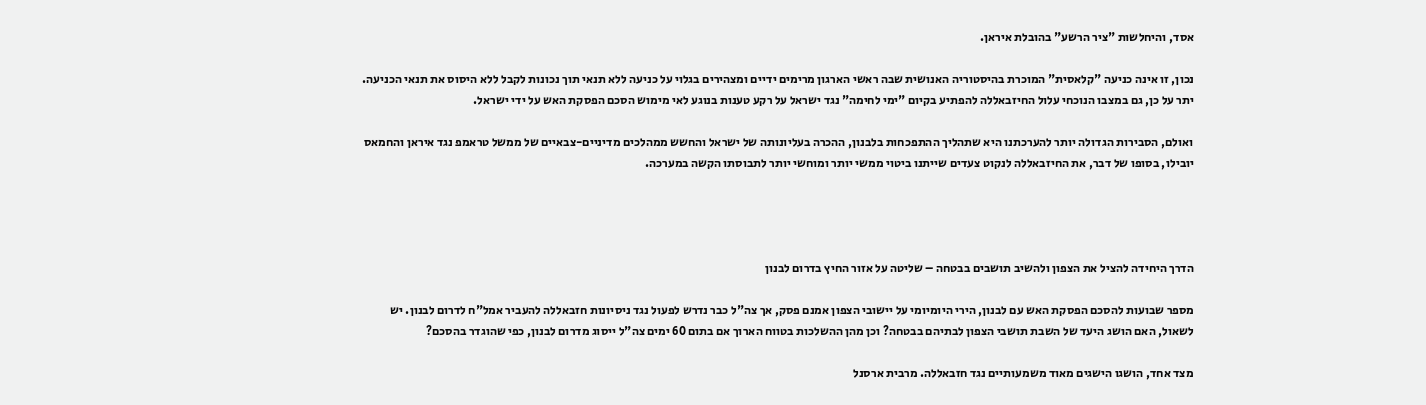אסד, והיחלשות "ציר הרשע" בהובלת איראן.

נכון, זו אינה כניעה "קלאסית" המוכרת בהיסטוריה האנושית שבה ראשי הארגון מרימים ידיים ומצהירים בגלוי על כניעה ללא תנאי תוך נכונות לקבל ללא היסוס את תנאי הכניעה. יתר על כן, גם במצבו הנוכחי עלול החיזבאללה להפתיע בקיום "ימי לחימה" נגד ישראל על רקע טענות בנוגע לאי מימוש הסכם הפסקת האש על ידי ישראל.

ואולם, הסבירות הגדולה יותר להערכתנו היא שתהליך ההתפכחות בלבנון, ההכרה בעליונותה של ישראל והחשש ממהלכים מדיניים-צבאיים של ממשל טראמפ נגד איראן והחמאס יובילו, בסופו של דבר, את החיזבאללה לנקוט צעדים שייתנו ביטוי ממשי יותר ומוחשי יותר לתבוסתו הקשה במערכה.




הדרך היחידה להציל את הצפון ולהשיב תושבים בבטחה – שליטה על אזור החיץ בדרום לבנון

מספר שבועות להסכם הפסקת האש עם לבנון, הירי היומיומי על יישובי הצפון אמנם פסק, אך צה"ל כבר נדרש לפעול נגד ניסיונות חזבאללה להעביר אמל"ח לדרום לבנון. יש לשאול, האם הושג היעד של השבת תושבי הצפון לבתיהם בבטחה? וכן מהן ההשלכות בטווח הארוך אם בתום 60 ימים צה"ל ייסוג מדרום לבנון, כפי שהוגדר בהסכם?

מצד אחד, הושגו הישגים מאוד משמעותיים נגד חזבאללה. מרבית ארסנל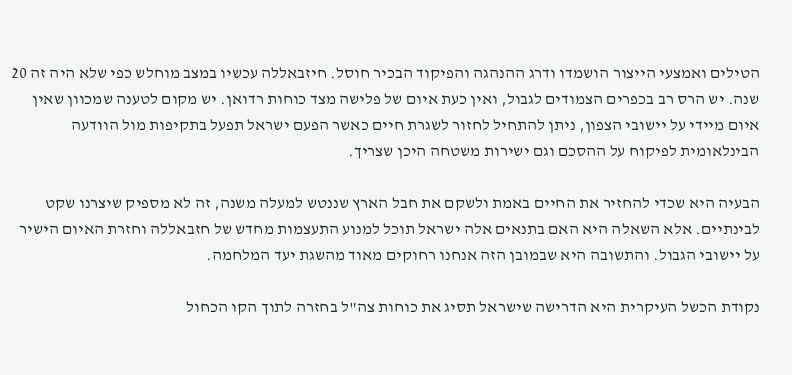הטילים ואמצעי הייצור הושמדו ודרג ההנהגה והפיקוד הבכיר חוסל. חיזבאללה עכשיו במצב מוחלש כפי שלא היה זה 20 שנה. יש הרס רב בכפרים הצמודים לגבול, ואין כעת איום של פלישה מצד כוחות רדואן. יש מקום לטענה שמכוון שאין איום מיידי על יישובי הצפון, ניתן להתחיל לחזור לשגרת חיים כאשר הפעם ישראל תפעל בתקיפות מול הוודעה הבינלאומית לפיקוח על ההסכם וגם ישירות משטחה היכן שצריך.

הבעיה היא שכדי להחזיר את החיים באמת ולשקם את חבל הארץ שננטש למעלה משנה, זה לא מספיק שיצרנו שקט לבינתיים. אלא השאלה היא האם בתנאים אלה ישראל תוכל למנוע התעצמות מחדש של חזבאללה וחזרת האיום הישיר על יישובי הגבול. והתשובה היא שבמובן הזה אנחנו רחוקים מאוד מהשגת יעד המלחמה.

נקודת הכשל העיקרית היא הדרישה שישראל תסיג את כוחות צה"ל בחזרה לתוך הקו הכחול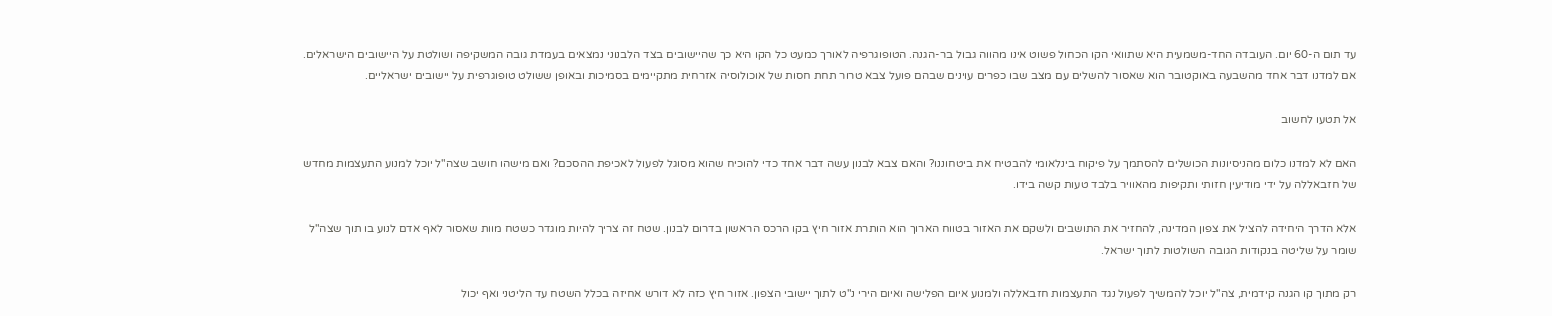עד תום ה-60 יום. העובדה החד-משמעית היא שתוואי הקו הכחול פשוט אינו מהווה גבול בר-הגנה. הטופוגרפיה לאורך כמעט כל הקו היא כך שהיישובים בצד הלבנוני נמצאים בעמדת גובה המשקיפה ושולטת על היישובים הישראלים. אם למדנו דבר אחד מהשבעה באוקטובר הוא שאסור להשלים עם מצב שבו כפרים עוינים שבהם פועל צבא טרור תחת חסות של אוכולוסיה אזרחית מתקיימים בסמיכות ובאופן ששולט טופוגרפית על יישובים ישראליים.

אל תטעו לחשוב

האם לא למדנו כלום מהניסיונות הכושלים להסתמך על פיקוח בינלאומי להבטיח את ביטחוננו? והאם צבא לבנון עשה דבר אחד כדי להוכיח שהוא מסוגל לפעול לאכיפת ההסכם? ואם מישהו חושב שצה"ל יוכל למנוע התעצמות מחדש של חזבאללה על ידי מודיעין חזותי ותקיפות מהאוויר בלבד טעות קשה בידו.

אלא הדרך היחידה להציל את צפון המדינה, להחזיר את התושבים ולשקם את האזור בטווח הארוך הוא הותרת אזור חיץ בקו הרכס הראשון בדרום לבנון. שטח זה צריך להיות מוגדר כשטח מוות שאסור לאף אדם לנוע בו תוך שצה"ל שומר על שליטה בנקודות הגובה השולטות לתוך ישראל.

רק מתוך קו הגנה קידמית, צה"ל יוכל להמשיך לפעול נגד התעצמות חזבאללה ולמנוע איום הפלישה ואיום הירי נ"ט לתוך יישובי הצפון. אזור חיץ כזה לא דורש אחיזה בכלל השטח עד הליטני ואף יכול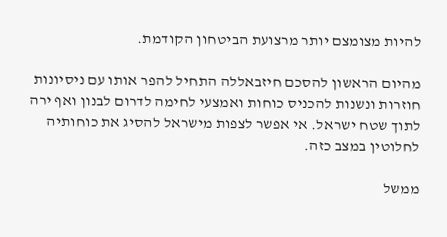להיות מצומצם יותר מרצועת הביטחון הקודמת.

מהיום הראשון להסכם חיזבאללה התחיל להפר אותו עם ניסיונות חוזרות ונשנות להכניס כוחות ואמצעי לחימה לדרום לבנון ואף ירה לתוך שטח ישראל. אי אפשר לצפות מישראל להסיג את כוחותיה לחלוטין במצב כזה.

ממשל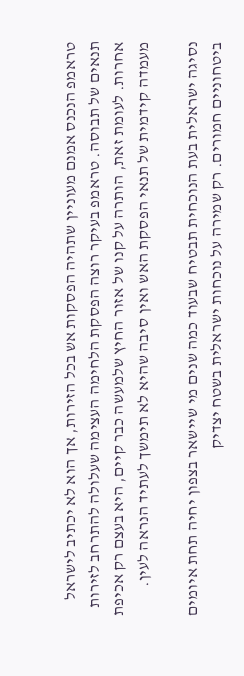טראמפ הנכנס אמנם מעוניין שתהיה הפסקות אש בכל הזירות, אך הוא לא יכתיב לישראל תנאים של תבוסה. טראמפ בעיקר רוצה הפסקת הלחימה העצימה שעלולה להתרחב לזירות אחרות. לעומת זאת, הותרה על קנו של אזור החיץ שלמעשה כבר קיים, היא בעצם רק אכיפת מעמדה קידמית של תנאי הפסקת האש ואין סיבה שהיא לא תימשך לעתיד הנראה לעין.

נסיגה ישראלית בעת הנוכחית תבטיח שבעוד כמה שנים מי שיישאר בצפון יחיה תחת איומים ביטחוניים חמורים. רק שמירה על נוכחות ישראלית בשטח יצדיק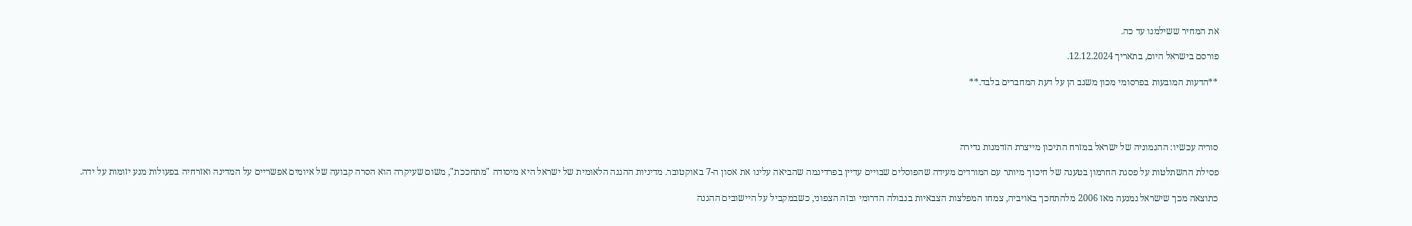את המחיר ששילמנו עד כה.

פורסם בישראל היום, בתאריך 12.12.2024.

**הדעות המובעות בפרסומי מכון משגב הן על דעת המחברים בלבד.**




סוריה עכשיו: ההגמוניה של ישראל במזרח התיכון מייצרת הזדמנות נדירה

פסילת ההשתלטות על פסגת החרמון בטענה של חיכוך מיותר עם המורדים מעידה שהפוסלים שבויים עדיין בפרדיגמה שהביאה עלינו את אסון ה-7 באוקטובר. מדיניות ההגנה הלאומית של ישראל היא מיסודה "מתחככת", משום שעיקרה הוא הסרה קבועה של איומים אפשריים על המדינה ואזרחיה בפעולות מנע יזומות על ידה.

כתוצאה מכך שישראל נמנעה מאז 2006 מלהתחכך באויביה, צמחו המפלצות הצבאיות בגבולה הדרומי ובזה הצפוני, כשבמקביל על היישובים ההגנה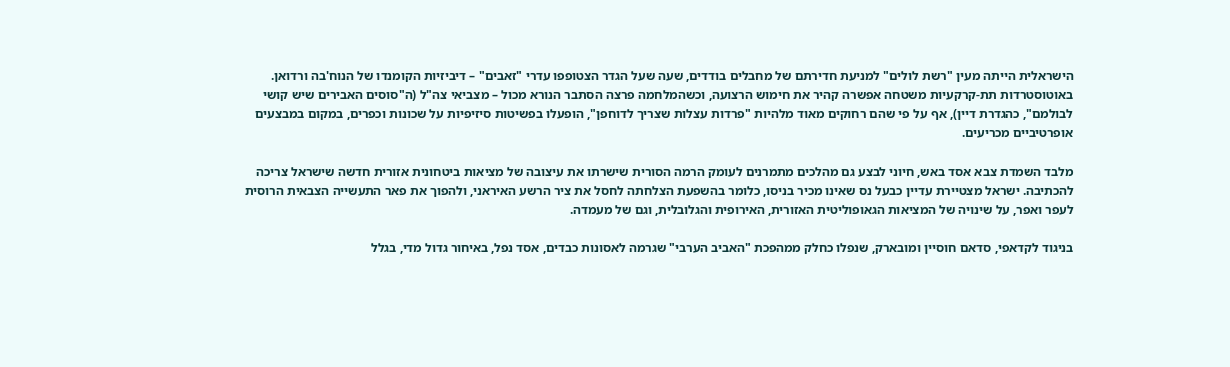הישראלית הייתה מעין "רשת לולים" למניעת חדירתם של מחבלים בודדים, שעה שעל הגדר הצטופפו עדרי "זאבים" – דיביזיות הקומנדו של הנוח'בה ורדואן. באוטוסטרדות תת-קרקעיות משטחה אפשרה קהיר את חימוש הרצועה, וכשהמלחמה פרצה הסתבר הנורא מכול – מצביאי צה"ל (ה"סוסים האבירים שיש קושי לבולמם", כהגדרת דיין), אף על פי שהם רחוקים מאוד מלהיות "פרדות עצלות שצריך לדוחפן", הופעלו בפשיטות סיזיפיות על שכונות וכפרים, במקום במבצעים אופרטיביים מכריעים.

מלבד השמדת צבא אסד באש, חיוני לבצע גם מהלכים מתמרנים לעומק הרמה הסורית שישרתו את עיצובה של מציאות ביטחונית אזורית חדשה שישראל צריכה להכתיבה. ישראל מצטיירת עדיין כבעל נס שאינו מכיר בניסו, כלומר בהשפעת הצלחתה לחסל את ציר הרשע האיראני, ולהפוך את פאר התעשייה הצבאית הרוסית לעפר ואפר, על שינויה של המציאות הגאופוליטית האזורית, האירופית והגלובלית, וגם של מעמדה.

בניגוד לקדאפי, סדאם חוסיין ומובארק, שנפלו כחלק ממהפכת "האביב הערבי" שגרמה לאסונות כבדים, אסד נפל, באיחור גדול מדי, בגלל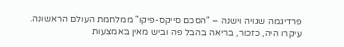פרדיגמה שגויה וישנה – "הסכם סייקס-פיקו" ממלחמת העולם הראשונה. עיקרו היה, כזכור, בריאה בהבל פה וביש מאין באמצעות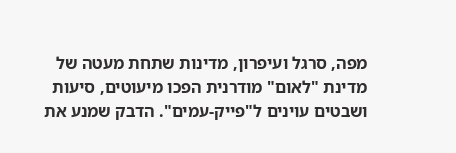מפה, סרגל ועיפרון, מדינות שתחת מעטה של מדינת "לאום" מודרנית הפכו מיעוטים, סיעות ושבטים עוינים ל"פייק-עמים". הדבק שמנע את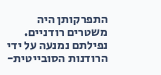התפרקותן היה משטרים רודניים. נפילתם נמנעה על ידי הרודנות הסובייטית-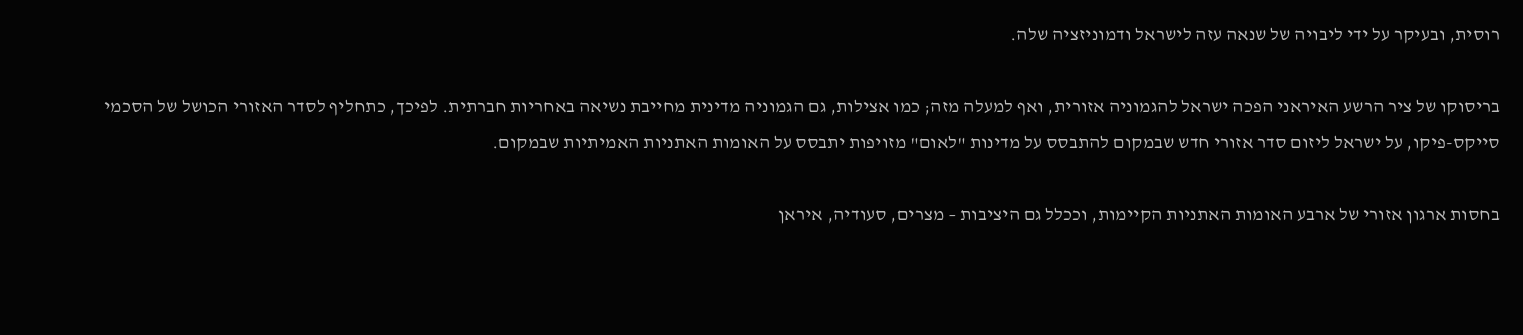רוסית, ובעיקר על ידי ליבויה של שנאה עזה לישראל ודמוניזציה שלה.

בריסוקו של ציר הרשע האיראני הפכה ישראל להגמוניה אזורית, ואף למעלה מזה; כמו אצילות, גם הגמוניה מדינית מחייבת נשיאה באחריות חברתית. לפיכך, כתחליף לסדר האזורי הכושל של הסכמי סייקס-פיקו, על ישראל ליזום סדר אזורי חדש שבמקום להתבסס על מדינות "לאום" מזויפות יתבסס על האומות האתניות האמיתיות שבמקום.

בחסות ארגון אזורי של ארבע האומות האתניות הקיימות, וככלל גם היציבות – מצרים, סעודיה, איראן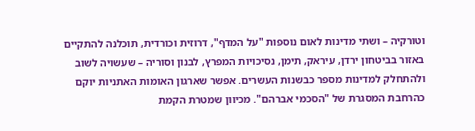וטורקיה – ושתי מדינות לאום נוספות "על המדף", דרוזית וכורדית, תוכלנה להתקיים באזור בביטחון ירדן, עיראק, תימן, נסיכויות המפרץ, לבנון וסוריה – שעשויה לשוב ולהתחלק למדינות מספר כבשנות העשרים. אפשר שארגון האומות האתניות יוקם כהרחבת המסגרת של "הסכמי אברהם". מכיוון שמטרת הקמת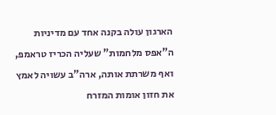הארגון עולה בקנה אחד עם מדיניות ה"אפס מלחמות" שעליה הכריז טראמפ, ואף משרתת אותה, ארה"ב עשויה לאמץ את חזון אומות המזרח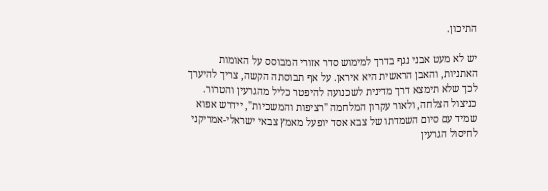התיכון.

יש לא מעט אבני נגף בדרך למימוש סדר אזורי המבוסס על האומות האתניות, והאבן הראשית היא איראן. על אף תבוסתה הקשה, צריך להיערך לכך שלא תימצא דרך מדינית לשכנועה להיפטר כליל מהגרעין והטרור. כניצול הצלחה, ולאור עקרון המלחמה "רציפות והמשכיות", יידרש אפוא שמיד עם סיום השמדתו של צבא אסד יופעל מאמץ צבאי ישראלי-אמריקני לחיסול הגרעין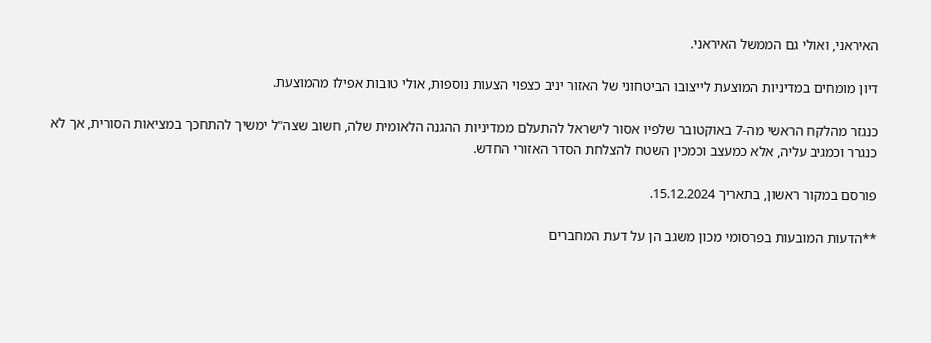האיראני, ואולי גם הממשל האיראני.

דיון מומחים במדיניות המוצעת לייצובו הביטחוני של האזור יניב כצפוי הצעות נוספות, אולי טובות אפילו מהמוצעת.

כנגזר מהלקח הראשי מה-7 באוקטובר שלפיו אסור לישראל להתעלם ממדיניות ההגנה הלאומית שלה, חשוב שצה"ל ימשיך להתחכך במציאות הסורית, אך לא כנגרר וכמגיב עליה, אלא כמעצב וכמכין השטח להצלחת הסדר האזורי החדש.

פורסם במקור ראשון, בתאריך 15.12.2024.

**הדעות המובעות בפרסומי מכון משגב הן על דעת המחברים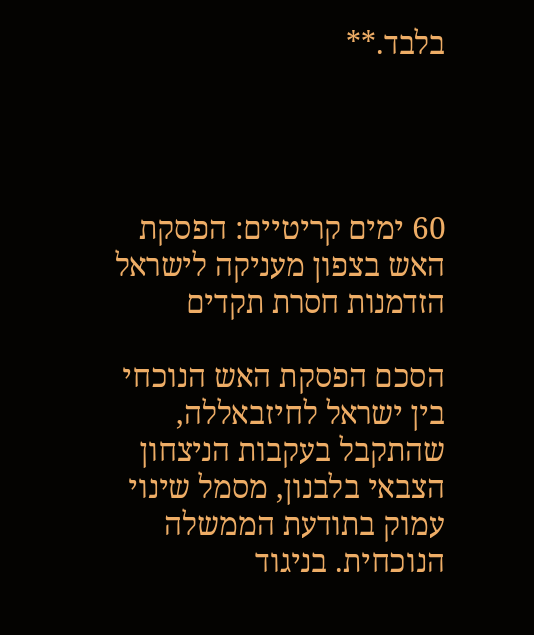בלבד.**




60 ימים קריטיים: הפסקת האש בצפון מעניקה לישראל הזדמנות חסרת תקדים

הסכם הפסקת האש הנוכחי בין ישראל לחיזבאללה, שהתקבל בעקבות הניצחון הצבאי בלבנון, מסמל שינוי עמוק בתודעת הממשלה הנוכחית. בניגוד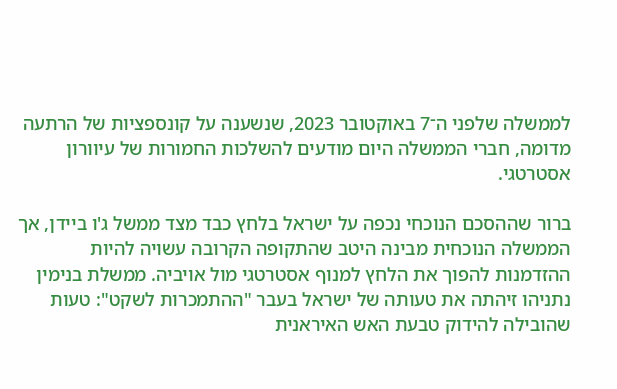לממשלה שלפני ה־7 באוקטובר 2023, שנשענה על קונספציות של הרתעה מדומה, חברי הממשלה היום מודעים להשלכות החמורות של עיוורון אסטרטגי.

ברור שההסכם הנוכחי נכפה על ישראל בלחץ כבד מצד ממשל ג'ו ביידן, אך הממשלה הנוכחית מבינה היטב שהתקופה הקרובה עשויה להיות ההזדמנות להפוך את הלחץ למנוף אסטרטגי מול אויביה. ממשלת בנימין נתניהו זיהתה את טעותה של ישראל בעבר "ההתמכרות לשקט": טעות שהובילה להידוק טבעת האש האיראנית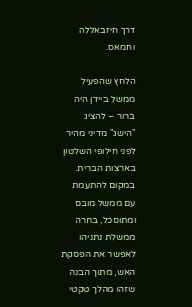דרך חיזבאללה וחמאס.

הלחץ שהפעיל ממשל ביידן היה ברור – להציג "הישג" מדיני מהיר לפני חילופי השלטון בארצות הברית. במקום להתעמת עם ממשל מובס ומתוסכל, בחרה ממשלת נתניהו לאפשר את הפסקת האש, מתוך הבנה שזהו מהלך טקטי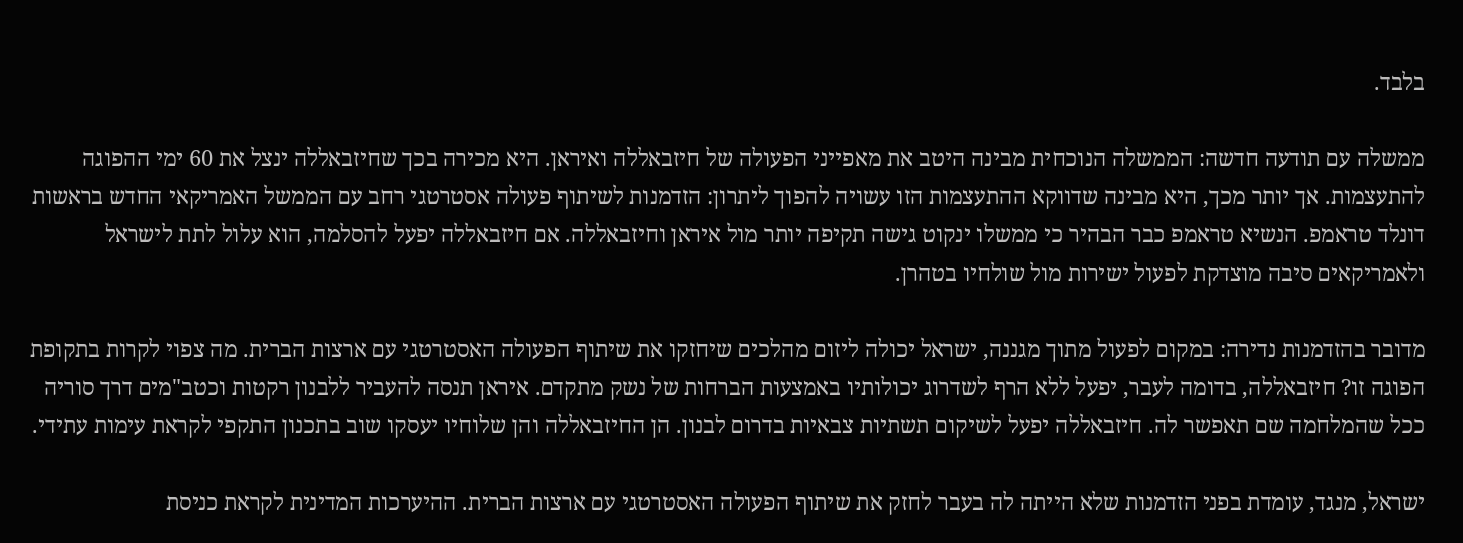בלבד.

ממשלה עם תודעה חדשה: הממשלה הנוכחית מבינה היטב את מאפייני הפעולה של חיזבאללה ואיראן. היא מכירה בכך שחיזבאללה ינצל את 60 ימי ההפוגה להתעצמות. אך יותר מכך, היא מבינה שדווקא ההתעצמות הזו עשויה להפוך ליתרון: הזדמנות לשיתוף פעולה אסטרטגי רחב עם הממשל האמריקאי החדש בראשות דונלד טראמפ. הנשיא טראמפ כבר הבהיר כי ממשלו ינקוט גישה תקיפה יותר מול איראן וחיזבאללה. אם חיזבאללה יפעל להסלמה, הוא עלול לתת לישראל ולאמריקאים סיבה מוצדקת לפעול ישירות מול שולחיו בטהרן.

מדובר בהזדמנות נדירה: במקום לפעול מתוך מגננה, ישראל יכולה ליזום מהלכים שיחזקו את שיתוף הפעולה האסטרטגי עם ארצות הברית. מה צפוי לקרות בתקופת הפוגה זו? חיזבאללה, בדומה לעבר, יפעל ללא הרף לשדרוג יכולותיו באמצעות הברחות של נשק מתקדם. איראן תנסה להעביר ללבנון רקטות וכטב"מים דרך סוריה ככל שהמלחמה שם תאפשר לה. חיזבאללה יפעל לשיקום תשתיות צבאיות בדרום לבנון. הן החיזבאללה והן שלוחיו יעסקו שוב בתכנון התקפי לקראת עימות עתידי.

ישראל, מנגד, עומדת בפני הזדמנות שלא הייתה לה בעבר לחזק את שיתוף הפעולה האסטרטגי עם ארצות הברית. ההיערכות המדינית לקראת כניסת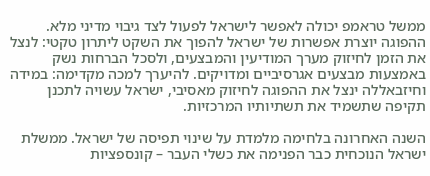ממשל טראמפ יכולה לאפשר לישראל לפעול לצד גיבוי מדיני מלא. ההפוגה יוצרת אפשרות של ישראל להפוך את השקט ליתרון טקטי: לנצל את הזמן לחיזוק מערך המודיעין והמבצעים, ולסכל הברחות נשק באמצעות מבצעים אגרסיביים ומדויקים. להיערך למכה מקדימה: במידה וחיזבאללה ינצל את ההפוגה לחיזוק מאסיבי, ישראל עשויה לתכנן תקיפה שתשמיד את תשתיותיו המרכזיות.

השנה האחרונה בלחימה מלמדת על שינוי תפיסה של ישראל. ממשלת ישראל הנוכחית כבר הפנימה את כשלי העבר – קונספציות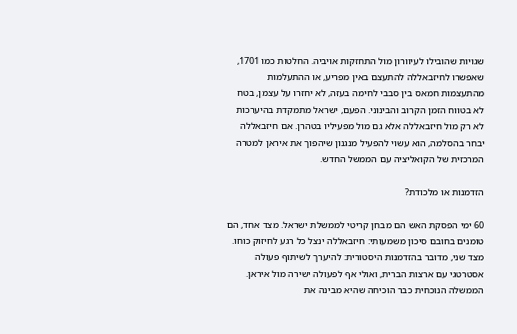שגויות שהובילו לעיוורון מול התחזקות אויביה. החלטות כמו 1701, שאפשרו לחיזבאללה להתעצם באין מפריע, או ההתעלמות מהתעצמות חמאס בין סבבי לחימה בעזה, לא יחזרו על עצמן, בטח לא בטווח הזמן הקרוב והבינוני. הפעם, ישראל מתמקדת בהיערכות לא רק מול חיזבאללה אלא גם מול מפעיליו בטהרן. אם חיזבאללה יבחר בהסלמה, הוא עשוי להפעיל מנגנון שיהפוך את איראן למטרה המרכזית של הקואליציה עם הממשל החדש.

הזדמנות או מלכודת?

60 ימי הפסקת האש הם מבחן קריטי לממשלת ישראל. מצד אחד, הם טומנים בחובם סיכון משמעותי: חיזבאללה ינצל כל רגע לחיזוק כוחו. מצד שני, מדובר בהזדמנות היסטורית: להיערך לשיתוף פעולה אסטרטגי עם ארצות הברית, ואולי אף לפעולה ישירה מול איראן. הממשלה הנוכחית כבר הוכיחה שהיא מבינה את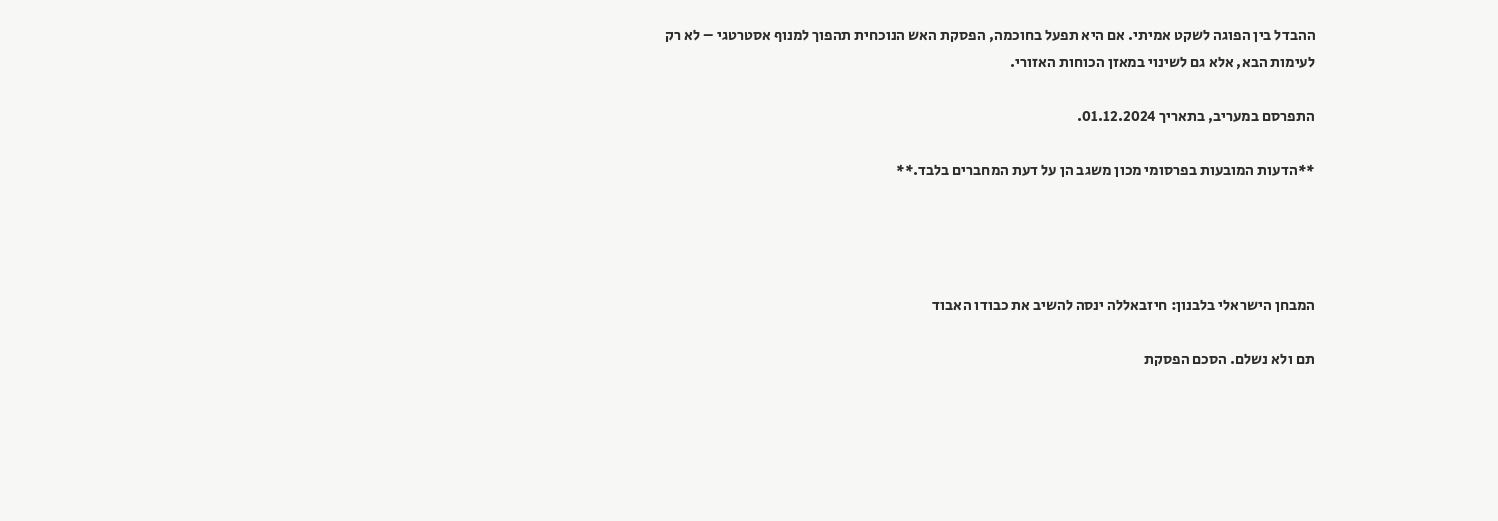ההבדל בין הפוגה לשקט אמיתי. אם היא תפעל בחוכמה, הפסקת האש הנוכחית תהפוך למנוף אסטרטגי – לא רק לעימות הבא, אלא גם לשינוי במאזן הכוחות האזורי.

התפרסם במעריב, בתאריך 01.12.2024.

**הדעות המובעות בפרסומי מכון משגב הן על דעת המחברים בלבד.**




המבחן הישראלי בלבנון: חיזבאללה ינסה להשיב את כבודו האבוד

תם ולא נשלם. הסכם הפסקת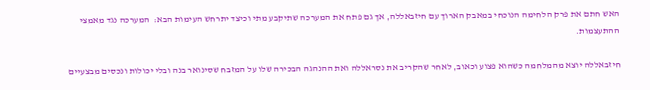האש חתם את פרק הלחימה הנוכחי במאבק הארוך עם חיזבאללה, אך גם פתח את המערכה שתיקבע מתי וכיצד יתרחש העימות הבא:  המערכה נגד מאמצי ההתעצמות.

חיזבאללה יוצא מהמלחמה כשהוא פצוע וכאוב, לאחר שהקריב את נסראללה ואת ההנהגה הבכירה שלו על המזבח שסינואר בנה ובלי יכולות ונכסים מבצעיים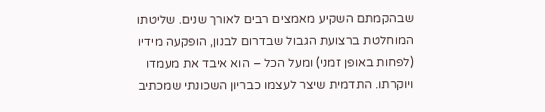שבהקמתם השקיע מאמצים רבים לאורך שנים. שליטתו המוחלטת ברצועת הגבול שבדרום לבנון, הופקעה מידיו (לפחות באופן זמני) ומעל הכל – הוא איבד את מעמדו ויוקרתו. התדמית שיצר לעצמו כבריון השכונתי שמכתיב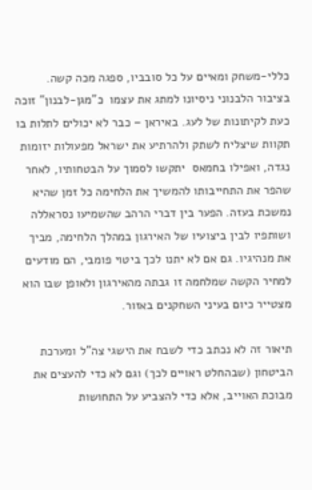כללי-משחק ומאיים על כל סובביו, ספגה מכה קשה. בציבור הלבנוני ניסיונו למתג את עצמו  כ"מגן-לבנון" זוכה כעת לקיתונות של לעג. באיראן – כבר לא יכולים לתלות בו תקוות שיצליח לשתק ולהרתיע את ישראל מפעולות יזומות נגדה, ואפילו בחמאס  יתקשו לסמוך על הבטחותיו, לאחר שהפר את התחייבותו להמשיך את הלחימה כל זמן שהיא נמשכת בעזה. הפער בין דברי הרהב שהשמיעו נסראללה ושותפיו לבין ביצועיו של האירגון במהלך הלחימה, מביך את מנהיגיו. גם אם לא יתנו לכך ביטוי פומבי, הם מודעים למחיר הקשה שמלחמה זו גבתה מהאירגון ולאופן שבו הוא מצטייר כיום בעיני השחקנים באזור.

תיאור זה לא נכתב כדי לשבח את הישגי צה"ל ומערכת הביטחון (שבהחלט ראויים לכך) וגם לא כדי להעצים את מבוכת האוייב, אלא כדי להצביע על התחושות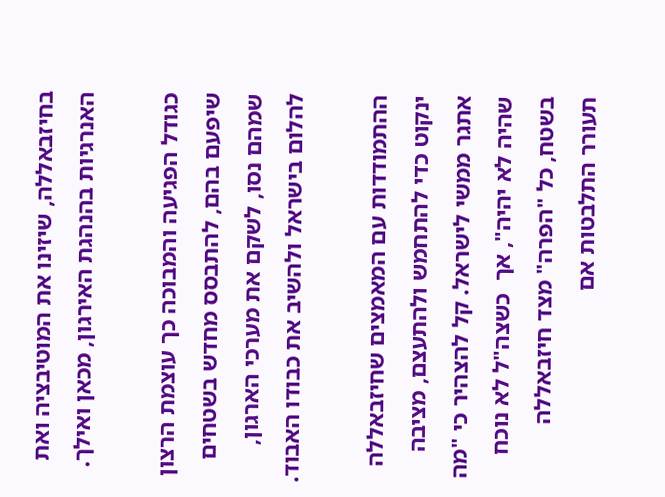בחיזבאללה, שיזינו את המוטיבציה ואת האנרגיות בהנהגת האירגון, מכאן ואילך.

כגודל הפגיעה והמבוכה כך עוצמת הרצון שיפעם בהם, להתבסס מחדש בשטחים שמהם נסו, לשקם את מערכי הארגון, להלום בישראל ולהשיב את כבודו האבוד.

ההתמודדות עם המאמצים שחיזבאללה ינקוט כדי להתחמש ולהתעצם, מציבה אתגר ממשי לישראל. קל להצהיר כי "מה שהיה לא יהיה", אך  כשצה"ל לא נוכח בשטח, כל "הפרה" מצד חיזבאללה תעורר התלבטות אם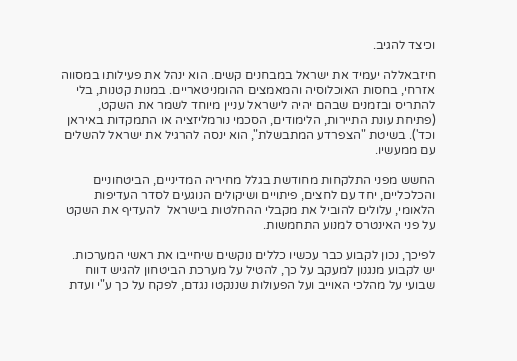וכיצד להגיב.

חיזבאללה יעמיד את ישראל במבחנים קשים. הוא ינהל את פעילותו במסווה אזרחי, בחסות האוכלוסיה והמאמצים ההומניטאריים. במנות קטנות, בלי להתריס ובזמנים שבהם יהיה לישראל עניין מיוחד לשמר את השקט, (פתיחת עונת התיירות, הלימודים, הסכמי נורמליזציה או התמקדות באיראן וכד'). בשיטת "הצפרדע המתבשלת", הוא ינסה להרגיל את ישראל להשלים עם ממעשיו.

החשש מפני התלקחות מחודשת בגלל מחיריה המדיניים, הביטחוניים והכלכליים, יחד עם לחצים, פיתויים ושיקולים הנוגעים לסדר העדיפות הלאומי, עלולים להוביל את מקבלי ההחלטות בישראל  להעדיף את השקט  על פני האינטרס למנוע התחמשות.

לפיכך, נכון לקבוע כבר עכשיו כללים נוקשים שיחייבו את ראשי המערכות. יש לקבוע מנגנון למעקב על כך, להטיל על מערכת הביטחון להגיש דווח שבועי על מהלכי האוייב ועל הפעולות שננקטו נגדם, לפקח על כך ע"י ועדת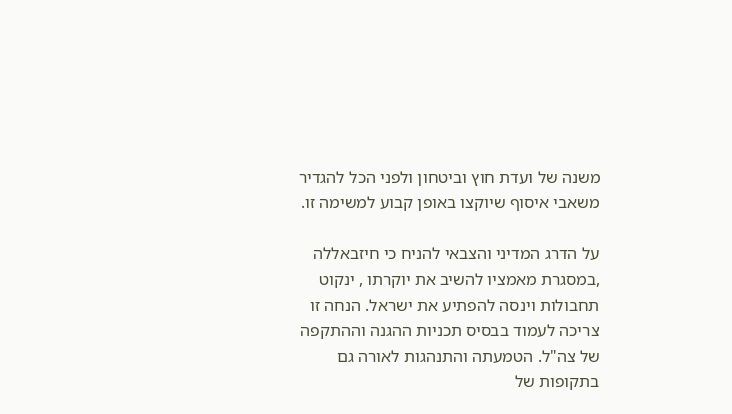משנה של ועדת חוץ וביטחון ולפני הכל להגדיר משאבי איסוף שיוקצו באופן קבוע למשימה זו.

על הדרג המדיני והצבאי להניח כי חיזבאללה ,במסגרת מאמציו להשיב את יוקרתו , ינקוט תחבולות וינסה להפתיע את ישראל. הנחה זו צריכה לעמוד בבסיס תכניות ההגנה וההתקפה של צה"ל. הטמעתה והתנהגות לאורה גם בתקופות של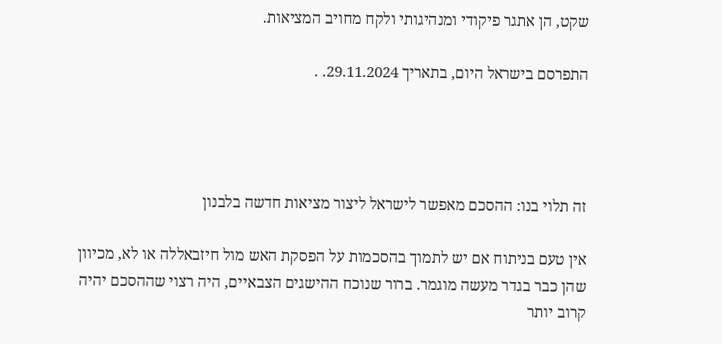שקט, הן אתגר פיקודי ומנהיגותי ולקח מחויב המציאות.

התפרסם בישראל היום, בתאריך 29.11.2024. .




זה תלוי בנו: ההסכם מאפשר לישראל ליצור מציאות חדשה בלבנון

אין טעם בניתוח אם יש לתמוך בהסכמות על הפסקת האש מול חיזבאללה או לא, מכיוון שהן כבר בגדר מעשה מוגמר. ברור שנוכח ההישגים הצבאיים, היה רצוי שההסכם יהיה קרוב יותר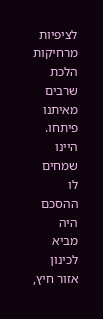לציפיות מרחיקות הלכת שרבים מאיתנו פיתחו. היינו שמחים לו ההסכם היה מביא לכינון אזור חיץ,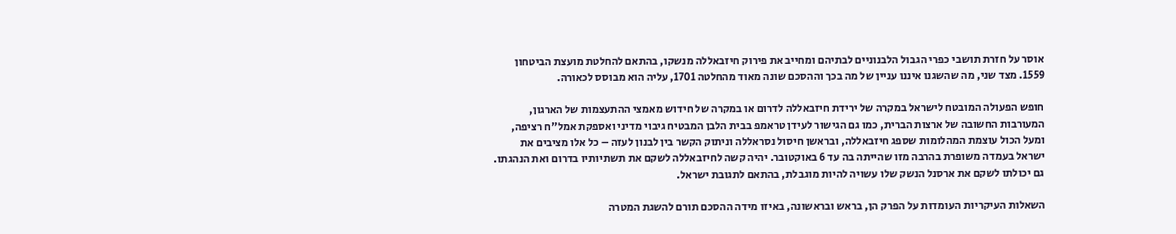אוסר על חזרת תושבי כפרי הגבול הלבנוניים לבתיהם ומחייב את פירוק חיזבאללה מנשקו, בהתאם להחלטת מועצת הביטחון 1559. מצד שני, מה שהשגנו איננו עניין של מה בכך וההסכם שונה מאוד מהחלטה 1701, עליה הוא מבוסס לכאורה.

חופש הפעולה המובטח לישראל במקרה של ירידת חיזבאללה לדרום או במקרה של חידוש מאמצי ההתעצמות של הארגון, המעורבות החשובה של ארצות הברית, כמו גם הגישור לעידן טראמפ בבית הלבן המבטיח גיבוי מדיני ואספקת אמל"ח רציפה, ומעל הכול עוצמת המהלומות שספג חיזבאללה, ובראשן חיסול נסראללה וניתוק הקשר בין לבנון לעזה – כל אלו מציבים את ישראל בעמדה משופרת בהרבה מזו שהייתה בה עד 6 באוקטובר. יהיה קשה לחיזבאללה לשקם את תשתיותיו בדרום ואת הנהגתו. גם יכולתו לשקם את ארסנל הנשק שלו עשויה להיות מוגבלת, בהתאם לתגובת ישראל.

השאלות העיקריות העומדות על הפרק הן, בראש ובראשונה, באיזו מידה ההסכם תורם להשגת המטרה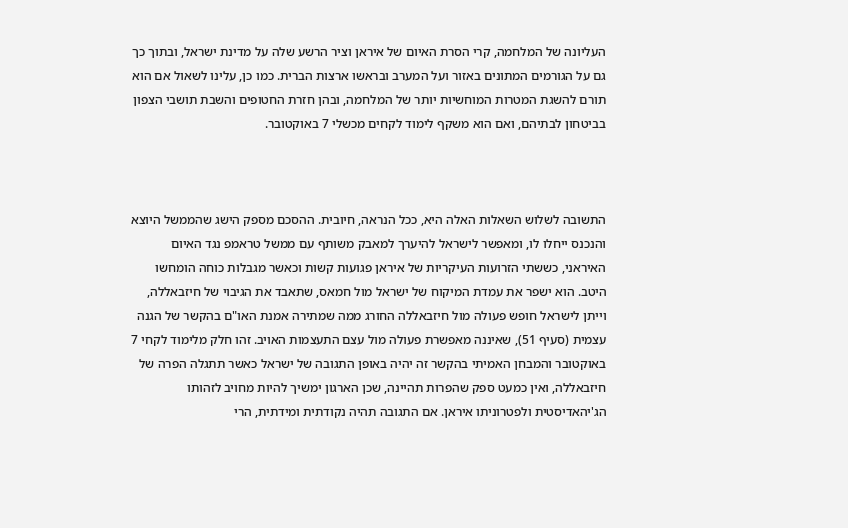העליונה של המלחמה, קרי הסרת האיום של איראן וציר הרשע שלה על מדינת ישראל, ובתוך כך גם על הגורמים המתונים באזור ועל המערב ובראשו ארצות הברית. כמו כן, עלינו לשאול אם הוא תורם להשגת המטרות המוחשיות יותר של המלחמה, ובהן חזרת החטופים והשבת תושבי הצפון בביטחון לבתיהם, ואם הוא משקף לימוד לקחים מכשלי 7 באוקטובר.



התשובה לשלוש השאלות האלה היא, ככל הנראה, חיובית. ההסכם מספק הישג שהממשל היוצא והנכנס ייחלו לו, ומאפשר לישראל להיערך למאבק משותף עם ממשל טראמפ נגד האיום האיראני, כששתי הזרועות העיקריות של איראן פגועות קשות וכאשר מגבלות כוחה הומחשו היטב. הוא ישפר את עמדת המיקוח של ישראל מול חמאס, שתאבד את הגיבוי של חיזבאללה, וייתן לישראל חופש פעולה מול חיזבאללה החורג ממה שמתירה אמנת האו"ם בהקשר של הגנה עצמית (סעיף 51), שאיננה מאפשרת פעולה מול עצם התעצמות האויב. זהו חלק מלימוד לקחי 7 באוקטובר והמבחן האמיתי בהקשר זה יהיה באופן התגובה של ישראל כאשר תתגלה הפרה של חיזבאללה, ואין כמעט ספק שהפרות תהיינה, שכן הארגון ימשיך להיות מחויב לזהותו הג'יהאדיסטית ולפטרוניתו איראן. אם התגובה תהיה נקודתית ומידתית, הרי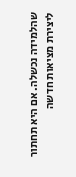שהלמידה נכשלה. אם היא תחתור ליצירת מציאות חדשה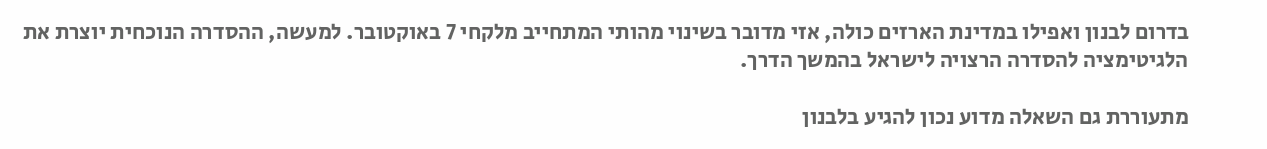בדרום לבנון ואפילו במדינת הארזים כולה, אזי מדובר בשינוי מהותי המתחייב מלקחי 7 באוקטובר. למעשה, ההסדרה הנוכחית יוצרת את הלגיטימציה להסדרה הרצויה לישראל בהמשך הדרך.

מתעוררת גם השאלה מדוע נכון להגיע בלבנון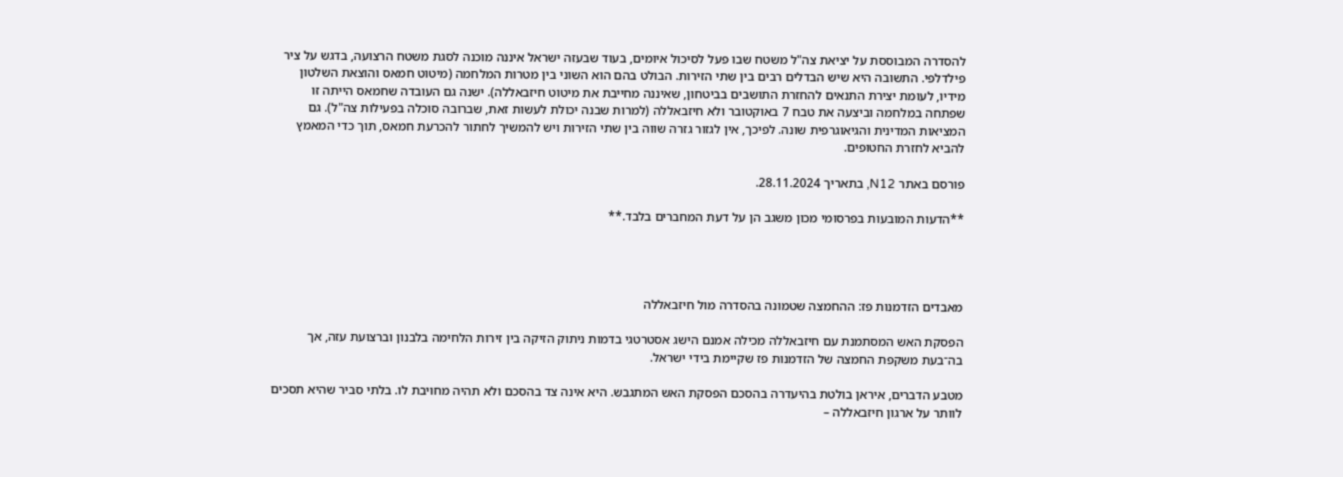להסדרה המבוססת על יציאת צה"ל משטח שבו פעל לסיכול איומים, בעוד שבעזה ישראל איננה מוכנה לסגת משטח הרצועה, בדגש על ציר פילדלפי. התשובה היא שיש הבדלים רבים בין שתי הזירות. הבולט בהם הוא השוני בין מטרות המלחמה (מיטוט חמאס והוצאת השלטון מידיו, לעומת יצירת התנאים להחזרת התושבים בביטחון, שאיננה מחייבת את מיטוט חיזבאללה). ישנה גם העובדה שחמאס הייתה זו שפתחה במלחמה וביצעה את טבח 7 באוקטובר ולא חיזבאללה (למרות שבנה יכולת לעשות זאת, שברובה סוכלה בפעילות צה"ל). גם המציאות המדינית והגיאוגרפית שונה. לפיכך, אין לגזור גזרה שווה בין שתי הזירות ויש להמשיך לחתור להכרעת חמאס, תוך כדי המאמץ להביא לחזרת החטופים.

פורסם באתר N12, בתאריך 28.11.2024.

**הדעות המובעות בפרסומי מכון משגב הן על דעת המחברים בלבד.**




מאבדים הזדמנות פז: ההחמצה שטמונה בהסדרה מול חיזבאללה

הפסקת האש המסתמנת עם חיזבאללה מכילה אמנם הישג אסטרטגי בדמות ניתוק הזיקה בין זירות הלחימה בלבנון וברצועת עזה, אך בה־בעת משקפת החמצה של הזדמנות פז שקיימת בידי ישראל.

מטבע הדברים, איראן בולטת בהיעדרה בהסכם הפסקת האש המתגבש. היא אינה צד בהסכם ולא תהיה מחויבת לו. בלתי סביר שהיא תסכים לוותר על ארגון חיזבאללה –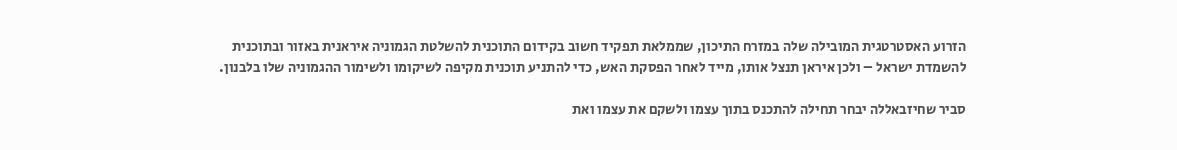הזרוע האסטרטגית המובילה שלה במזרח התיכון, שממלאת תפקיד חשוב בקידום התוכנית להשלטת הגמוניה איראנית באזור ובתוכנית להשמדת ישראל – ולכן איראן תנצל אותו, מייד לאחר הפסקת האש, כדי להתניע תוכנית מקיפה לשיקומו ולשימור ההגמוניה שלו בלבנון.

סביר שחיזבאללה יבחר תחילה להתכנס בתוך עצמו ולשקם את עצמו ואת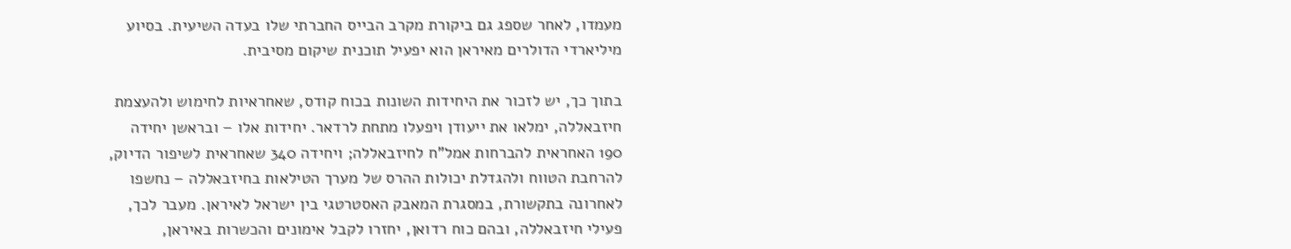מעמדו, לאחר שספג גם ביקורת מקרב הבייס החברתי שלו בעדה השיעית. בסיוע מיליארדי הדולרים מאיראן הוא יפעיל תוכנית שיקום מסיבית.

בתוך כך, יש לזכור את היחידות השונות בכוח קודס, שאחראיות לחימוש ולהעצמת חיזבאללה, ימלאו את ייעודן ויפעלו מתחת לרדאר. יחידות אלו – ובראשן יחידה 190 האחראית להברחות אמל"ח לחיזבאללה; ויחידה 340 שאחראית לשיפור הדיוק, להרחבת הטווח ולהגדלת יכולות ההרס של מערך הטילאות בחיזבאללה – נחשפו לאחרונה בתקשורת, במסגרת המאבק האסטרטגי בין ישראל לאיראן. מעבר לכך, פעילי חיזבאללה, ובהם כוח רדואן, יחזרו לקבל אימונים והכשרות באיראן,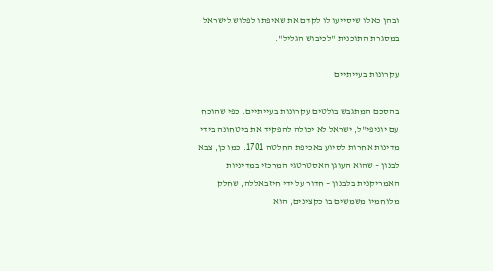ובהן כאלו שיסייעו לו לקדם את שאיפתו לפלוש לישראל במסגרת התוכנית "לכיבוש הגליל".

עקרונות בעייתיים

בהסכם המתגבש בולטים עקרונות בעייתיים. כפי שהוכח עם יוניפי"ל, ישראל לא יכולה להפקיד את ביטחונה בידי מדינות אחרות לסיוע באכיפת החלטה 1701. כמו כן, צבא לבנון – שהוא העוגן האסטרטגי המרכזי במדיניות האמריקנית בלבנון – חדור על ידי חיזבאללה, שחלק מלוחמיו משמשים בו כקצינים, הוא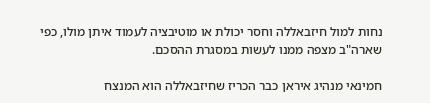נחות למול חיזבאללה וחסר יכולת או מוטיבציה לעמוד איתן מולו, כפי שארה"ב מצפה ממנו לעשות במסגרת ההסכם.

חמינאי מנהיג איראן כבר הכריז שחיזבאללה הוא המנצח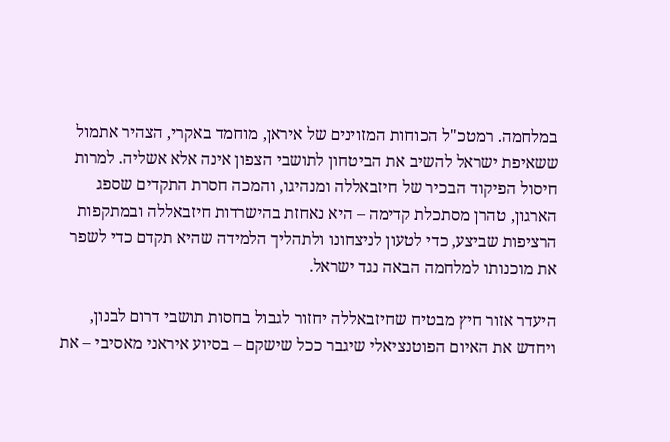במלחמה. רמטכ"ל הכוחות המזוינים של איראן, מוחמד באקרי, הצהיר אתמול ששאיפת ישראל להשיב את הביטחון לתושבי הצפון אינה אלא אשליה. למרות חיסול הפיקוד הבכיר של חיזבאללה ומנהיגו, והמכה חסרת התקדים שספג הארגון, טהרן מסתכלת קדימה – היא נאחזת בהישרדות חיזבאללה ובמתקפות הרציפות שביצע, כדי לטעון לניצחונו ולתהליך הלמידה שהיא תקדם כדי לשפר את מוכנותו למלחמה הבאה נגד ישראל.

היעדר אזור חיץ מבטיח שחיזבאללה יחזור לגבול בחסות תושבי דרום לבנון, ויחדש את האיום הפוטנציאלי שיגבר ככל שישקם – בסיוע איראני מאסיבי – את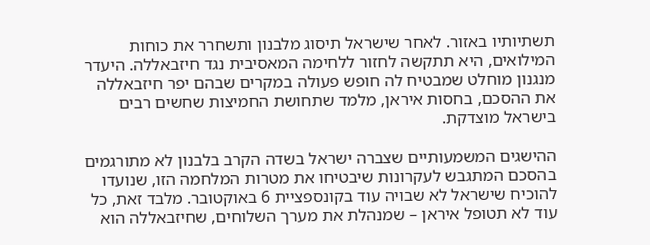תשתיותיו באזור. לאחר שישראל תיסוג מלבנון ותשחרר את כוחות המילואים, היא תתקשה לחזור ללחימה המאסיבית נגד חיזבאללה. היעדר מנגנון מוחלט שמבטיח לה חופש פעולה במקרים שבהם יפר חיזבאללה את ההסכם, בחסות איראן, מלמד שתחושת החמיצות שחשים רבים בישראל מוצדקת.

ההישגים המשמעותיים שצברה ישראל בשדה הקרב בלבנון לא מתורגמים בהסכם המתגבש לעקרונות שיבטיחו את מטרות המלחמה הזו, שנועדו להוכיח שישראל לא שבויה עוד בקונספציית 6 באוקטובר. מלבד זאת, כל עוד לא תטופל איראן – שמנהלת את מערך השלוחים, שחיזבאללה הוא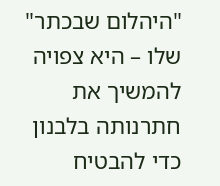"היהלום שבכתר" שלו – היא צפויה להמשיך את חתרנותה בלבנון כדי להבטיח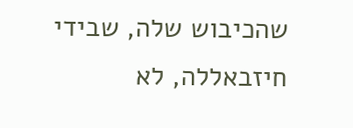שהכיבוש שלה, שבידי חיזבאללה, לא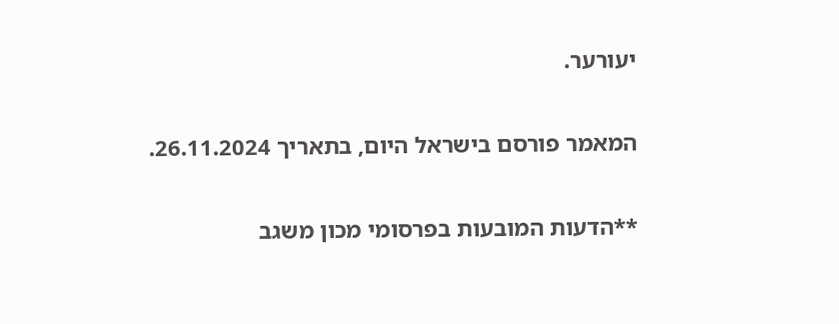יעורער.

המאמר פורסם בישראל היום, בתאריך 26.11.2024.

**הדעות המובעות בפרסומי מכון משגב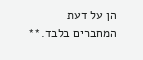הן על דעת המחברים בלבד.**